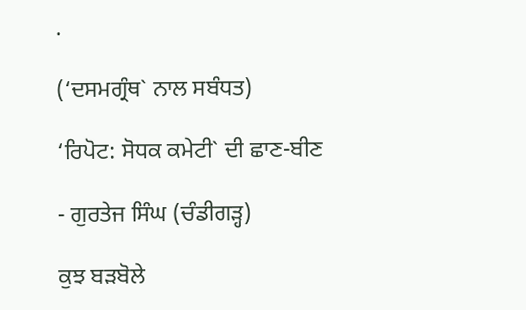.

(‘ਦਸਮਗ੍ਰੰਥ` ਨਾਲ ਸਬੰਧਤ)

‘ਰਿਪੋਟ: ਸੋਧਕ ਕਮੇਟੀ` ਦੀ ਛਾਣ-ਬੀਣ

- ਗੁਰਤੇਜ ਸਿੰਘ (ਚੰਡੀਗੜ੍ਹ)

ਕੁਝ ਬੜਬੋਲੇ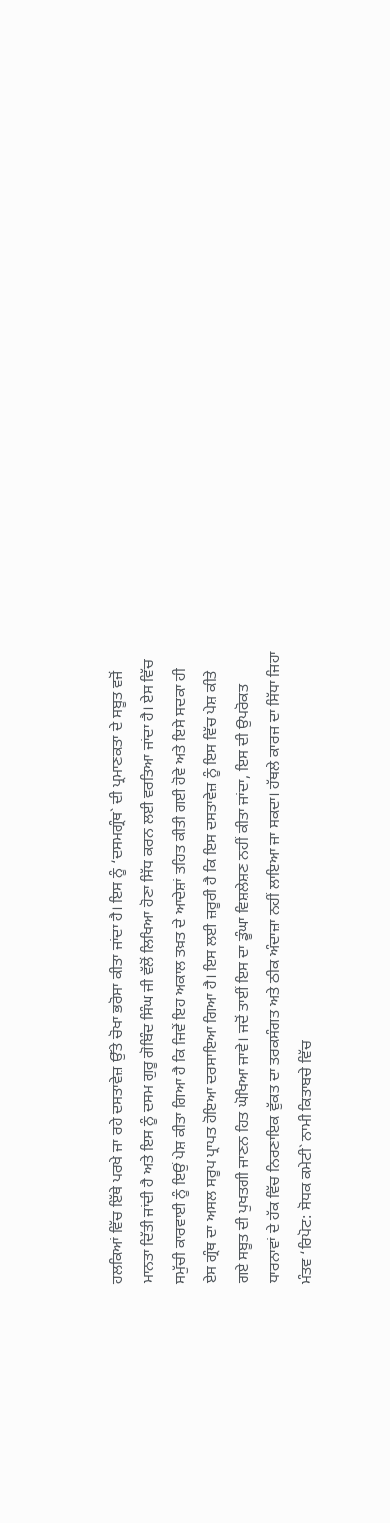ਹਲਕਿਆਂ ਵਿੱਚ ਇੱਥੇ ਪਰਖੇ ਜਾ ਰਹੇ ਦਸਤਾਵੇਜ਼ ਉੱਤੇ ਚੋਖਾ ਭਰੋਸਾ ਕੀਤਾ ਜਾਂਦਾ ਹੈ। ਇਸ ਨੂੰ ‘ਦਸਮਗ੍ਰੰਥ` ਦੀ ਪ੍ਰਮਾਣਕਤਾ ਦੇ ਸਬੂਤ ਵਜੋਂ ਮਾਨਤਾ ਦਿੱਤੀ ਜਾਂਦੀ ਹੈ ਅਤੇ ਇਸ ਨੂੰ ਦਸਮ ਗੁਰੂ ਗੋਬਿੰਦ ਸਿੰਘ ਜੀ ਵੱਲੋਂ ਲਿਖਿਆ ਹੋਣਾ ਸਿੱਧ ਕਰਨ ਲਈ ਵਰਤਿਆ ਜਾਂਦਾ ਹੈ। ਏਸ ਵਿੱਚ ਸਮੁੱਚੀ ਕਾਰਵਾਈ ਨੂੰ ਇਉਂ ਪੇਸ਼ ਕੀਤਾ ਗਿਆ ਹੈ ਕਿ ਜਿਵੇਂ ਇਹ ਅਕਾਲ ਤਖ਼ਤ ਦੇ ਆਦੇਸ਼ਾਂ ਤਹਿਤ ਕੀਤੀ ਗਈ ਹੋਵੇ ਅਤੇ ਇਸੇ ਸਦਕਾ ਹੀ ਏਸ ਗ੍ਰੰਥ ਦਾ ਅਸਲ ਸਰੂਪ ਪ੍ਰਾਪਤ ਹੋਇਆ ਦਰਸਾਇਆ ਗਿਆ ਹੈ। ਇਸ ਲਈ ਜ਼ਰੂਰੀ ਹੈ ਕਿ ਇਸ ਦਸਤਾਵੇਜ਼ ਨੂੰ ਇਸ ਵਿੱਚ ਪੇਸ਼ ਕੀਤੇ ਗਏ ਸਬੂਤ ਦੀ ਪੁਖਤਗੀ ਜਾਣਨ ਹਿਤ ਘੋਖਿਆ ਜਾਵੇ। ਜਦੋਂ ਤਾਈਂ ਇਸ ਦਾ ਡੂੰਘਾ ਵਿਸ਼ਲੇਸ਼ਣ ਨਹੀਂ ਕੀਤਾ ਜਾਂਦਾ, ਇਸ ਦੀ ਉਪਰੋਕਤ ਧਾਰਨਾਵਾਂ ਦੇ ਹੱਕ ਵਿੱਚ ਨਿਰਣਾਇਕ ਵੁੱਕਤ ਦਾ ਤਰਕਸੰਗਤ ਅਤੇ ਠੀਕ ਅੰਦਾਜ਼ਾ ਨਹੀਂ ਲਾਇਆ ਜਾ ਸਕਦਾ। ਹੱਥਲੇ ਕਾਰਜ ਦਾ ਸਿੱਧਾ ਜਿਹਾ ਮੰਤਵ ‘ਰਿਪੋਟ: ਸੋਧਕ ਕਮੇਟੀ` ਨਾਮੀ ਕਿਤਾਬਚੇ ਵਿੱਚ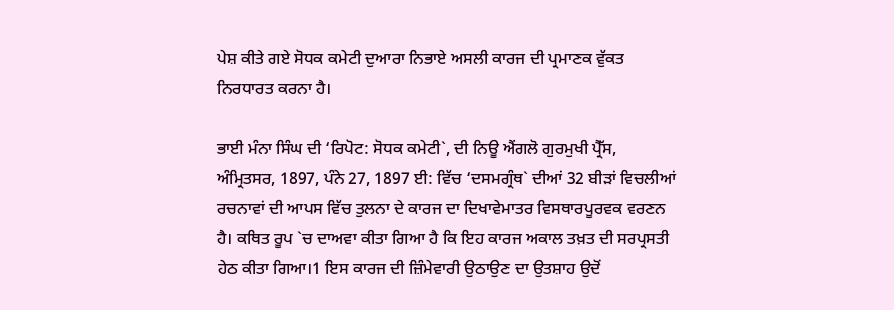ਪੇਸ਼ ਕੀਤੇ ਗਏ ਸੋਧਕ ਕਮੇਟੀ ਦੁਆਰਾ ਨਿਭਾਏ ਅਸਲੀ ਕਾਰਜ ਦੀ ਪ੍ਰਮਾਣਕ ਵੁੱਕਤ ਨਿਰਧਾਰਤ ਕਰਨਾ ਹੈ।

ਭਾਈ ਮੰਨਾ ਸਿੰਘ ਦੀ ‘ਰਿਪੋਟ: ਸੋਧਕ ਕਮੇਟੀ`, ਦੀ ਨਿਊ ਐਂਗਲੋ ਗੁਰਮੁਖੀ ਪ੍ਰੈੱਸ, ਅੰਮ੍ਰਿਤਸਰ, 1897, ਪੰਨੇ 27, 1897 ਈ: ਵਿੱਚ ‘ਦਸਮਗ੍ਰੰਥ` ਦੀਆਂ 32 ਬੀੜਾਂ ਵਿਚਲੀਆਂ ਰਚਨਾਵਾਂ ਦੀ ਆਪਸ ਵਿੱਚ ਤੁਲਨਾ ਦੇ ਕਾਰਜ ਦਾ ਦਿਖਾਵੇਮਾਤਰ ਵਿਸਥਾਰਪੂਰਵਕ ਵਰਣਨ ਹੈ। ਕਥਿਤ ਰੂਪ `ਚ ਦਾਅਵਾ ਕੀਤਾ ਗਿਆ ਹੈ ਕਿ ਇਹ ਕਾਰਜ ਅਕਾਲ ਤਖ਼ਤ ਦੀ ਸਰਪ੍ਰਸਤੀ ਹੇਠ ਕੀਤਾ ਗਿਆ।1 ਇਸ ਕਾਰਜ ਦੀ ਜ਼ਿੰਮੇਵਾਰੀ ਉਠਾਉਣ ਦਾ ਉਤਸ਼ਾਹ ਉਦੋਂ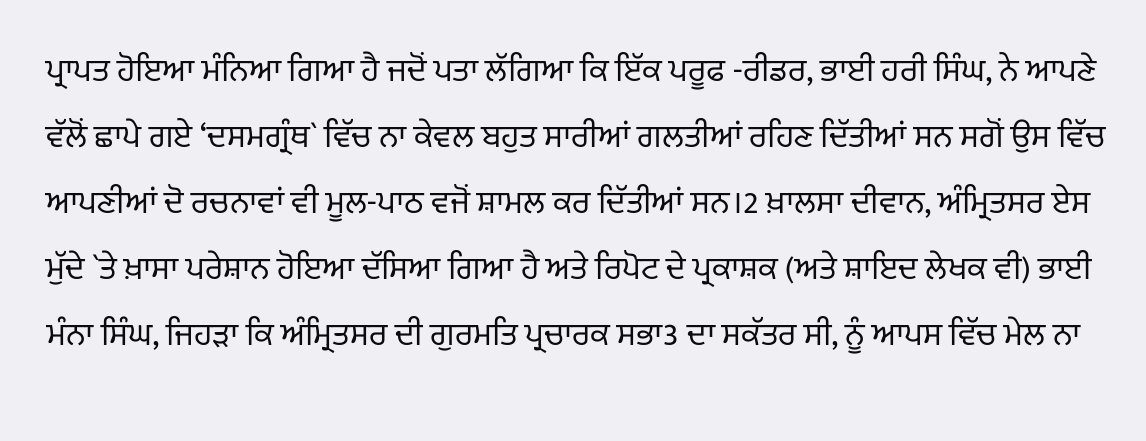ਪ੍ਰਾਪਤ ਹੋਇਆ ਮੰਨਿਆ ਗਿਆ ਹੈ ਜਦੋਂ ਪਤਾ ਲੱਗਿਆ ਕਿ ਇੱਕ ਪਰੂਫ -ਰੀਡਰ, ਭਾਈ ਹਰੀ ਸਿੰਘ, ਨੇ ਆਪਣੇ ਵੱਲੋਂ ਛਾਪੇ ਗਏ ‘ਦਸਮਗ੍ਰੰਥ` ਵਿੱਚ ਨਾ ਕੇਵਲ ਬਹੁਤ ਸਾਰੀਆਂ ਗਲਤੀਆਂ ਰਹਿਣ ਦਿੱਤੀਆਂ ਸਨ ਸਗੋਂ ਉਸ ਵਿੱਚ ਆਪਣੀਆਂ ਦੋ ਰਚਨਾਵਾਂ ਵੀ ਮੂਲ-ਪਾਠ ਵਜੋਂ ਸ਼ਾਮਲ ਕਰ ਦਿੱਤੀਆਂ ਸਨ।2 ਖ਼ਾਲਸਾ ਦੀਵਾਨ, ਅੰਮ੍ਰਿਤਸਰ ਏਸ ਮੁੱਦੇ `ਤੇ ਖ਼ਾਸਾ ਪਰੇਸ਼ਾਨ ਹੋਇਆ ਦੱਸਿਆ ਗਿਆ ਹੈ ਅਤੇ ਰਿਪੋਟ ਦੇ ਪ੍ਰਕਾਸ਼ਕ (ਅਤੇ ਸ਼ਾਇਦ ਲੇਖਕ ਵੀ) ਭਾਈ ਮੰਨਾ ਸਿੰਘ, ਜਿਹੜਾ ਕਿ ਅੰਮ੍ਰਿਤਸਰ ਦੀ ਗੁਰਮਤਿ ਪ੍ਰਚਾਰਕ ਸਭਾ3 ਦਾ ਸਕੱਤਰ ਸੀ, ਨੂੰ ਆਪਸ ਵਿੱਚ ਮੇਲ ਨਾ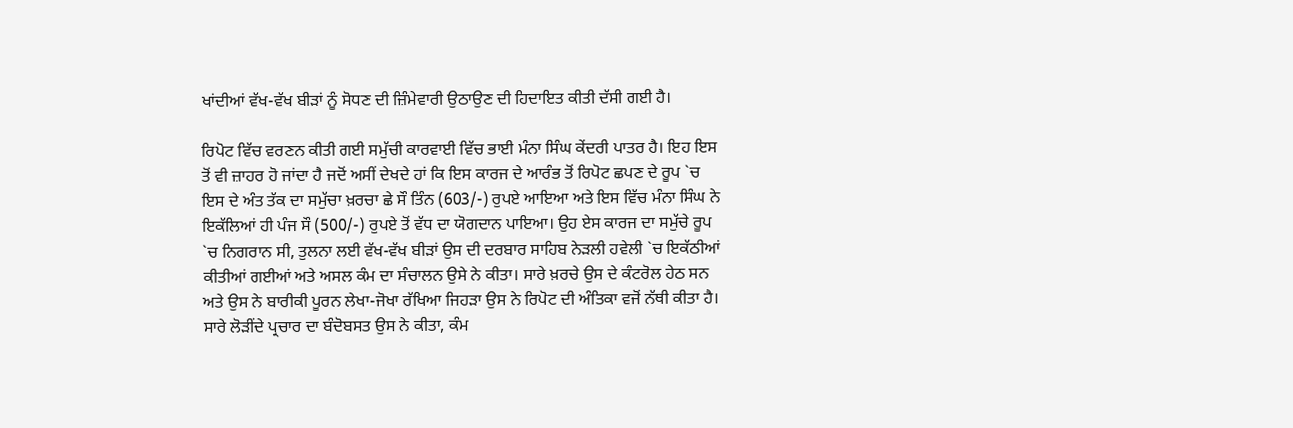ਖਾਂਦੀਆਂ ਵੱਖ-ਵੱਖ ਬੀੜਾਂ ਨੂੰ ਸੋਧਣ ਦੀ ਜ਼ਿੰਮੇਵਾਰੀ ਉਠਾਉਣ ਦੀ ਹਿਦਾਇਤ ਕੀਤੀ ਦੱਸੀ ਗਈ ਹੈ।

ਰਿਪੋਟ ਵਿੱਚ ਵਰਣਨ ਕੀਤੀ ਗਈ ਸਮੁੱਚੀ ਕਾਰਵਾਈ ਵਿੱਚ ਭਾਈ ਮੰਨਾ ਸਿੰਘ ਕੇਂਦਰੀ ਪਾਤਰ ਹੈ। ਇਹ ਇਸ ਤੋਂ ਵੀ ਜ਼ਾਹਰ ਹੋ ਜਾਂਦਾ ਹੈ ਜਦੋਂ ਅਸੀਂ ਦੇਖਦੇ ਹਾਂ ਕਿ ਇਸ ਕਾਰਜ ਦੇ ਆਰੰਭ ਤੋਂ ਰਿਪੋਟ ਛਪਣ ਦੇ ਰੂਪ `ਚ ਇਸ ਦੇ ਅੰਤ ਤੱਕ ਦਾ ਸਮੁੱਚਾ ਖ਼ਰਚਾ ਛੇ ਸੌ ਤਿੰਨ (603/-) ਰੁਪਏ ਆਇਆ ਅਤੇ ਇਸ ਵਿੱਚ ਮੰਨਾ ਸਿੰਘ ਨੇ ਇਕੱਲਿਆਂ ਹੀ ਪੰਜ ਸੌ (500/-) ਰੁਪਏ ਤੋਂ ਵੱਧ ਦਾ ਯੋਗਦਾਨ ਪਾਇਆ। ਉਹ ਏਸ ਕਾਰਜ ਦਾ ਸਮੁੱਚੇ ਰੂਪ `ਚ ਨਿਗਰਾਨ ਸੀ, ਤੁਲਨਾ ਲਈ ਵੱਖ-ਵੱਖ ਬੀੜਾਂ ਉਸ ਦੀ ਦਰਬਾਰ ਸਾਹਿਬ ਨੇੜਲੀ ਹਵੇਲੀ `ਚ ਇਕੱਠੀਆਂ ਕੀਤੀਆਂ ਗਈਆਂ ਅਤੇ ਅਸਲ ਕੰਮ ਦਾ ਸੰਚਾਲਨ ਉਸੇ ਨੇ ਕੀਤਾ। ਸਾਰੇ ਖ਼ਰਚੇ ਉਸ ਦੇ ਕੰਟਰੋਲ ਹੇਠ ਸਨ ਅਤੇ ਉਸ ਨੇ ਬਾਰੀਕੀ ਪੂਰਨ ਲੇਖਾ-ਜੋਖਾ ਰੱਖਿਆ ਜਿਹੜਾ ਉਸ ਨੇ ਰਿਪੋਟ ਦੀ ਅੰਤਿਕਾ ਵਜੋਂ ਨੱਥੀ ਕੀਤਾ ਹੈ। ਸਾਰੇ ਲੋੜੀਂਦੇ ਪ੍ਰਚਾਰ ਦਾ ਬੰਦੋਬਸਤ ਉਸ ਨੇ ਕੀਤਾ, ਕੰਮ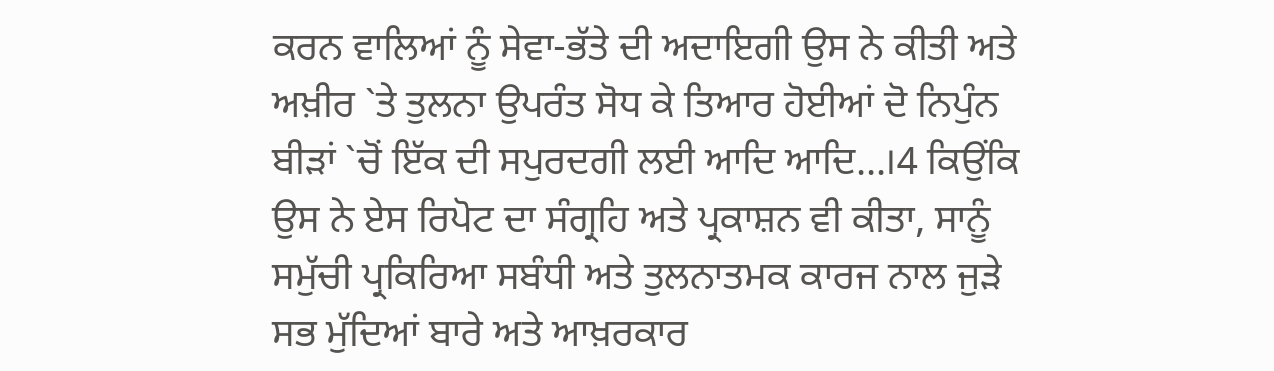ਕਰਨ ਵਾਲਿਆਂ ਨੂੰ ਸੇਵਾ-ਭੱਤੇ ਦੀ ਅਦਾਇਗੀ ਉਸ ਨੇ ਕੀਤੀ ਅਤੇ ਅਖ਼ੀਰ `ਤੇ ਤੁਲਨਾ ਉਪਰੰਤ ਸੋਧ ਕੇ ਤਿਆਰ ਹੋਈਆਂ ਦੋ ਨਿਪੁੰਨ ਬੀੜਾਂ `ਚੋਂ ਇੱਕ ਦੀ ਸਪੁਰਦਗੀ ਲਈ ਆਦਿ ਆਦਿ...।4 ਕਿਉਂਕਿ ਉਸ ਨੇ ਏਸ ਰਿਪੋਟ ਦਾ ਸੰਗ੍ਰਹਿ ਅਤੇ ਪ੍ਰਕਾਸ਼ਨ ਵੀ ਕੀਤਾ, ਸਾਨੂੰ ਸਮੁੱਚੀ ਪ੍ਰਕਿਰਿਆ ਸਬੰਧੀ ਅਤੇ ਤੁਲਨਾਤਮਕ ਕਾਰਜ ਨਾਲ ਜੁੜੇ ਸਭ ਮੁੱਦਿਆਂ ਬਾਰੇ ਅਤੇ ਆਖ਼ਰਕਾਰ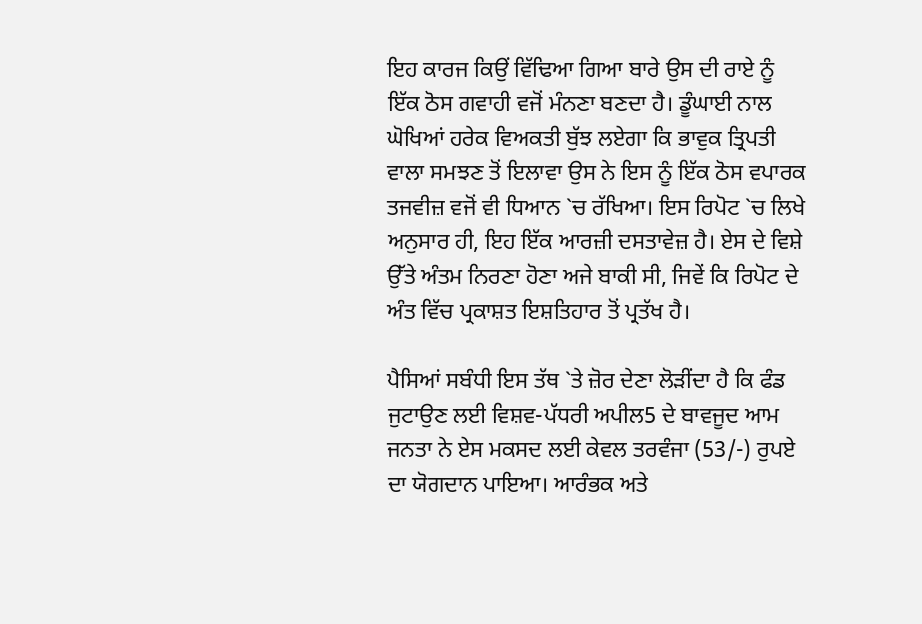ਇਹ ਕਾਰਜ ਕਿਉਂ ਵਿੱਢਿਆ ਗਿਆ ਬਾਰੇ ਉਸ ਦੀ ਰਾਏ ਨੂੰ ਇੱਕ ਠੋਸ ਗਵਾਹੀ ਵਜੋਂ ਮੰਨਣਾ ਬਣਦਾ ਹੈ। ਡੂੰਘਾਈ ਨਾਲ ਘੋਖਿਆਂ ਹਰੇਕ ਵਿਅਕਤੀ ਬੁੱਝ ਲਏਗਾ ਕਿ ਭਾਵੁਕ ਤ੍ਰਿਪਤੀ ਵਾਲਾ ਸਮਝਣ ਤੋਂ ਇਲਾਵਾ ਉਸ ਨੇ ਇਸ ਨੂੰ ਇੱਕ ਠੋਸ ਵਪਾਰਕ ਤਜਵੀਜ਼ ਵਜੋਂ ਵੀ ਧਿਆਨ `ਚ ਰੱਖਿਆ। ਇਸ ਰਿਪੋਟ `ਚ ਲਿਖੇ ਅਨੁਸਾਰ ਹੀ, ਇਹ ਇੱਕ ਆਰਜ਼ੀ ਦਸਤਾਵੇਜ਼ ਹੈ। ਏਸ ਦੇ ਵਿਸ਼ੇ ਉੱਤੇ ਅੰਤਮ ਨਿਰਣਾ ਹੋਣਾ ਅਜੇ ਬਾਕੀ ਸੀ, ਜਿਵੇਂ ਕਿ ਰਿਪੋਟ ਦੇ ਅੰਤ ਵਿੱਚ ਪ੍ਰਕਾਸ਼ਤ ਇਸ਼ਤਿਹਾਰ ਤੋਂ ਪ੍ਰਤੱਖ ਹੈ।

ਪੈਸਿਆਂ ਸਬੰਧੀ ਇਸ ਤੱਥ `ਤੇ ਜ਼ੋਰ ਦੇਣਾ ਲੋੜੀਂਦਾ ਹੈ ਕਿ ਫੰਡ ਜੁਟਾਉਣ ਲਈ ਵਿਸ਼ਵ-ਪੱਧਰੀ ਅਪੀਲ5 ਦੇ ਬਾਵਜੂਦ ਆਮ ਜਨਤਾ ਨੇ ਏਸ ਮਕਸਦ ਲਈ ਕੇਵਲ ਤਰਵੰਜਾ (53/-) ਰੁਪਏ ਦਾ ਯੋਗਦਾਨ ਪਾਇਆ। ਆਰੰਭਕ ਅਤੇ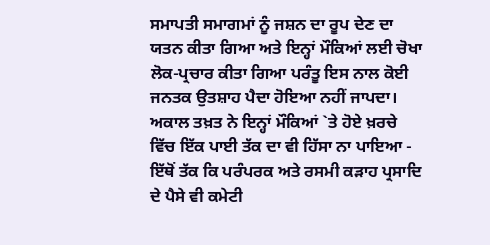ਸਮਾਪਤੀ ਸਮਾਗਮਾਂ ਨੂੰ ਜਸ਼ਨ ਦਾ ਰੂਪ ਦੇਣ ਦਾ ਯਤਨ ਕੀਤਾ ਗਿਆ ਅਤੇ ਇਨ੍ਹਾਂ ਮੌਕਿਆਂ ਲਈ ਚੋਖਾ ਲੋਕ-ਪ੍ਰਚਾਰ ਕੀਤਾ ਗਿਆ ਪਰੰਤੂ ਇਸ ਨਾਲ ਕੋਈ ਜਨਤਕ ਉਤਸ਼ਾਹ ਪੈਦਾ ਹੋਇਆ ਨਹੀਂ ਜਾਪਦਾ। ਅਕਾਲ ਤਖ਼ਤ ਨੇ ਇਨ੍ਹਾਂ ਮੌਕਿਆਂ `ਤੇ ਹੋਏ ਖ਼ਰਚੇ ਵਿੱਚ ਇੱਕ ਪਾਈ ਤੱਕ ਦਾ ਵੀ ਹਿੱਸਾ ਨਾ ਪਾਇਆ - ਇੱਥੋਂ ਤੱਕ ਕਿ ਪਰੰਪਰਕ ਅਤੇ ਰਸਮੀ ਕੜਾਹ ਪ੍ਰਸਾਦਿ ਦੇ ਪੈਸੇ ਵੀ ਕਮੇਟੀ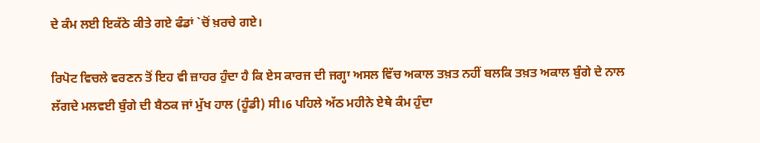ਦੇ ਕੰਮ ਲਈ ਇਕੱਠੇ ਕੀਤੇ ਗਏ ਫੰਡਾਂ `ਚੋਂ ਖ਼ਰਚੇ ਗਏ।

ਰਿਪੋਟ ਵਿਚਲੇ ਵਰਣਨ ਤੋਂ ਇਹ ਵੀ ਜ਼ਾਹਰ ਹੁੰਦਾ ਹੈ ਕਿ ਏਸ ਕਾਰਜ ਦੀ ਜਗ੍ਹਾ ਅਸਲ ਵਿੱਚ ਅਕਾਲ ਤਖ਼ਤ ਨਹੀਂ ਬਲਕਿ ਤਖ਼ਤ ਅਕਾਲ ਬੁੰਗੇ ਦੇ ਨਾਲ ਲੱਗਦੇ ਮਲਵਈ ਬੁੰਗੇ ਦੀ ਬੈਠਕ ਜਾਂ ਮੁੱਖ ਹਾਲ (ਹੂੰਡੀ) ਸੀ।6 ਪਹਿਲੇ ਅੱਠ ਮਹੀਨੇ ਏਥੇ ਕੰਮ ਹੁੰਦਾ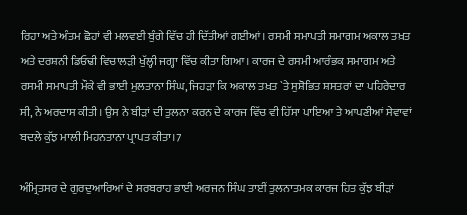ਰਿਹਾ ਅਤੇ ਅੰਤਮ ਛੋਹਾਂ ਵੀ ਮਲਵਈ ਬੁੰਗੇ ਵਿੱਚ ਹੀ ਦਿੱਤੀਆਂ ਗਈਆਂ। ਰਸਮੀ ਸਮਾਪਤੀ ਸਮਾਗਮ ਅਕਾਲ ਤਖ਼ਤ ਅਤੇ ਦਰਸ਼ਨੀ ਡਿਓਢੀ ਵਿਚਾਲੜੀ ਖੁੱਲ੍ਹੀ ਜਗ੍ਹਾ ਵਿੱਚ ਕੀਤਾ ਗਿਆ। ਕਾਰਜ ਦੇ ਰਸਮੀ ਆਰੰਭਕ ਸਮਾਗਮ ਅਤੇ ਰਸਮੀ ਸਮਾਪਤੀ ਮੌਕੇ ਵੀ ਭਾਈ ਮੁਲਤਾਨਾ ਸਿੰਘ, ਜਿਹੜਾ ਕਿ ਅਕਾਲ ਤਖ਼ਤ `ਤੇ ਸੁਸ਼ੋਭਿਤ ਸ਼ਸਤਰਾਂ ਦਾ ਪਹਿਰੇਦਾਰ ਸੀ, ਨੇ ਅਰਦਾਸ ਕੀਤੀ। ਉਸ ਨੇ ਬੀੜਾਂ ਦੀ ਤੁਲਨਾ ਕਰਨ ਦੇ ਕਾਰਜ ਵਿੱਚ ਵੀ ਹਿੱਸਾ ਪਾਇਆ ਤੇ ਆਪਣੀਆਂ ਸੇਵਾਵਾਂ ਬਦਲੇ ਕੁੱਝ ਮਾਲੀ ਮਿਹਨਤਾਨਾ ਪ੍ਰਾਪਤ ਕੀਤਾ।7

ਅੰਮ੍ਰਿਤਸਰ ਦੇ ਗੁਰਦੁਆਰਿਆਂ ਦੇ ਸਰਬਰਾਹ ਭਾਈ ਅਰਜਨ ਸਿੰਘ ਤਾਈਂ ਤੁਲਨਾਤਮਕ ਕਾਰਜ ਹਿਤ ਕੁੱਝ ਬੀੜਾਂ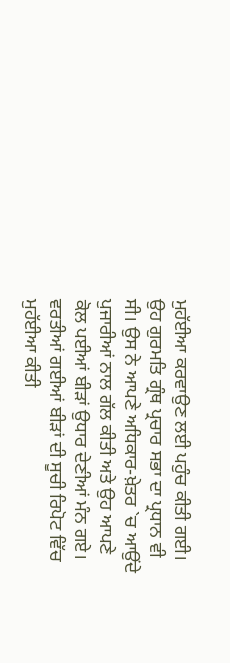ਮੁਹੱਈਆ ਕਰਵਾਉਣ ਲਈ ਪਹੁੰਚ ਕੀਤੀ ਗਈ। ਉਹ ਗੁਰਮਤਿ ਗ੍ਰੰਥ ਪ੍ਰਚਾਰ ਸਭਾ ਦਾ ਪ੍ਰਧਾਨ ਵੀ ਸੀ। ਉਸ ਨੇ ਆਪਣੇ ਅਧਿਕਾਰ-ਖ਼ੇਤਰ `ਚ ਆਉਂਦੇ ਪੁਜਾਰੀਆਂ ਨਾਲ ਗੱਲ ਕੀਤੀ ਅਤੇ ਉਹ ਆਪਣੇ ਕੋਲ ਪਈਆਂ ਬੀੜਾਂ ਉਧਾਰ ਦੇਣੀਆਂ ਮੰਨ ਗਏ। ਵਰਤੀਆਂ ਗਈਆਂ ਬੀੜਾਂ ਦੀ ਸੂਚੀ ਰਿਪੋਟ ਵਿੱਚ ਮੁਹੱਈਆ ਕੀਤੀ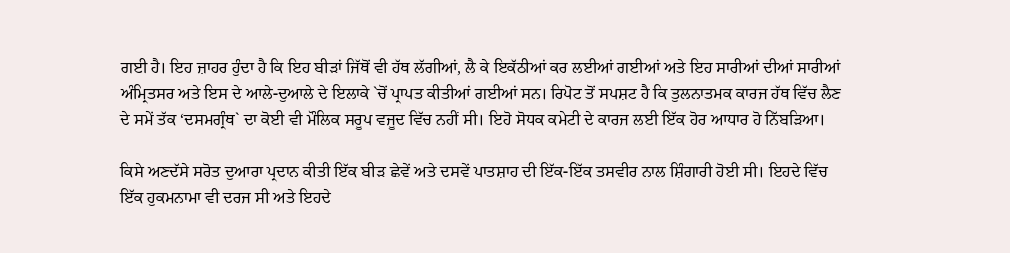ਗਈ ਹੈ। ਇਹ ਜ਼ਾਹਰ ਹੁੰਦਾ ਹੈ ਕਿ ਇਹ ਬੀੜਾਂ ਜਿੱਥੋਂ ਵੀ ਹੱਥ ਲੱਗੀਆਂ, ਲੈ ਕੇ ਇਕੱਠੀਆਂ ਕਰ ਲਈਆਂ ਗਈਆਂ ਅਤੇ ਇਹ ਸਾਰੀਆਂ ਦੀਆਂ ਸਾਰੀਆਂ ਅੰਮ੍ਰਿਤਸਰ ਅਤੇ ਇਸ ਦੇ ਆਲੇ-ਦੁਆਲੇ ਦੇ ਇਲਾਕੇ `ਚੋਂ ਪ੍ਰਾਪਤ ਕੀਤੀਆਂ ਗਈਆਂ ਸਨ। ਰਿਪੋਟ ਤੋਂ ਸਪਸ਼ਟ ਹੈ ਕਿ ਤੁਲਨਾਤਮਕ ਕਾਰਜ ਹੱਥ ਵਿੱਚ ਲੈਣ ਦੇ ਸਮੇਂ ਤੱਕ ‘ਦਸਮਗ੍ਰੰਥ` ਦਾ ਕੋਈ ਵੀ ਮੌਲਿਕ ਸਰੂਪ ਵਜੂਦ ਵਿੱਚ ਨਹੀਂ ਸੀ। ਇਹੋ ਸੋਧਕ ਕਮੇਟੀ ਦੇ ਕਾਰਜ ਲਈ ਇੱਕ ਹੋਰ ਆਧਾਰ ਹੋ ਨਿੱਬੜਿਆ।

ਕਿਸੇ ਅਣਦੱਸੇ ਸਰੋਤ ਦੁਆਰਾ ਪ੍ਰਦਾਨ ਕੀਤੀ ਇੱਕ ਬੀੜ ਛੇਵੇਂ ਅਤੇ ਦਸਵੇਂ ਪਾਤਸ਼ਾਹ ਦੀ ਇੱਕ-ਇੱਕ ਤਸਵੀਰ ਨਾਲ ਸ਼ਿੰਗਾਰੀ ਹੋਈ ਸੀ। ਇਹਦੇ ਵਿੱਚ ਇੱਕ ਹੁਕਮਨਾਮਾ ਵੀ ਦਰਜ ਸੀ ਅਤੇ ਇਹਦੇ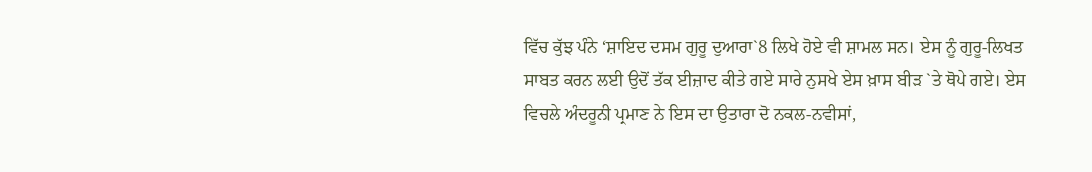ਵਿੱਚ ਕੁੱਝ ਪੰਨੇ ‘ਸ਼ਾਇਦ ਦਸਮ ਗੁਰੂ ਦੁਆਰਾ`8 ਲਿਖੇ ਹੋਏ ਵੀ ਸ਼ਾਮਲ ਸਨ। ਏਸ ਨੂੰ ਗੁਰੂ-ਲਿਖਤ ਸਾਬਤ ਕਰਨ ਲਈ ਉਦੋਂ ਤੱਕ ਈਜ਼ਾਦ ਕੀਤੇ ਗਏ ਸਾਰੇ ਨੁਸਖੇ ਏਸ ਖ਼ਾਸ ਬੀੜ `ਤੇ ਥੋਪੇ ਗਏ। ਏਸ ਵਿਚਲੇ ਅੰਦਰੂਨੀ ਪ੍ਰਮਾਣ ਨੇ ਇਸ ਦਾ ਉਤਾਰਾ ਦੋ ਨਕਲ-ਨਵੀਸਾਂ,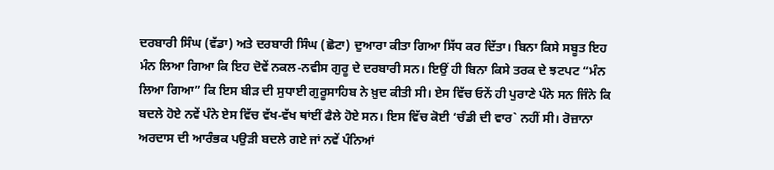ਦਰਬਾਰੀ ਸਿੰਘ (ਵੱਡਾ) ਅਤੇ ਦਰਬਾਰੀ ਸਿੰਘ (ਛੋਟਾ) ਦੁਆਰਾ ਕੀਤਾ ਗਿਆ ਸਿੱਧ ਕਰ ਦਿੱਤਾ। ਬਿਨਾ ਕਿਸੇ ਸਬੂਤ ਇਹ ਮੰਨ ਲਿਆ ਗਿਆ ਕਿ ਇਹ ਦੋਵੇਂ ਨਕਲ-ਨਵੀਸ ਗੁਰੂ ਦੇ ਦਰਬਾਰੀ ਸਨ। ਇਉਂ ਹੀ ਬਿਨਾ ਕਿਸੇ ਤਰਕ ਦੇ ਝਟਪਟ “ਮੰਨ ਲਿਆ ਗਿਆ” ਕਿ ਇਸ ਬੀੜ ਦੀ ਸੁਧਾਈ ਗੁਰੂਸਾਹਿਬ ਨੇ ਖ਼ੁਦ ਕੀਤੀ ਸੀ। ਏਸ ਵਿੱਚ ਓਨੇਂ ਹੀ ਪੁਰਾਣੇ ਪੰਨੇ ਸਨ ਜਿੰਨੇ ਕਿ ਬਦਲੇ ਹੋਏ ਨਵੇਂ ਪੰਨੇ ਏਸ ਵਿੱਚ ਵੱਖ-ਵੱਖ ਥਾਂਈਂ ਫੈਲੇ ਹੋਏ ਸਨ। ਇਸ ਵਿੱਚ ਕੋਈ ‘ਚੰਡੀ ਦੀ ਵਾਰ` ਨਹੀਂ ਸੀ। ਰੋਜ਼ਾਨਾ ਅਰਦਾਸ ਦੀ ਆਰੰਭਕ ਪਉੜੀ ਬਦਲੇ ਗਏ ਜਾਂ ਨਵੇਂ ਪੰਨਿਆਂ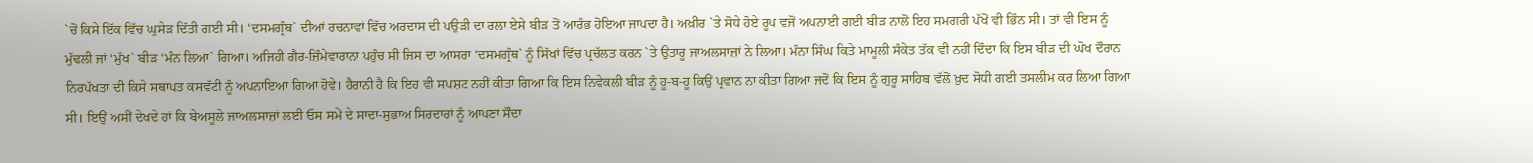`ਚੋਂ ਕਿਸੇ ਇੱਕ ਵਿੱਚ ਘੁਸੇੜ ਦਿੱਤੀ ਗਈ ਸੀ। ‘ਦਸਮਗ੍ਰੰਥ` ਦੀਆਂ ਰਚਨਾਵਾਂ ਵਿੱਚ ਅਰਦਾਸ ਦੀ ਪਉੜੀ ਦਾ ਰਲਾ ਏਸੇ ਬੀੜ ਤੋਂ ਆਰੰਭ ਹੋਇਆ ਜਾਪਦਾ ਹੈ। ਅਖ਼ੀਰ `ਤੇ ਸੋਧੇ ਹੋਏ ਰੂਪ ਵਜੋਂ ਅਪਨਾਈ ਗਈ ਬੀੜ ਨਾਲੋਂ ਇਹ ਸਮਗਰੀ ਪੱਖੋਂ ਵੀ ਭਿੰਨ ਸੀ। ਤਾਂ ਵੀ ਇਸ ਨੂੰ ਮੁੱਢਲੀ ਜਾਂ ‘ਮੁੱਖ` ਬੀੜ ‘ਮੰਨ ਲਿਆ` ਗਿਆ। ਅਜਿਹੀ ਗੈਰ-ਜ਼ਿੰਮੇਵਾਰਾਨਾ ਪਹੁੰਚ ਸੀ ਜਿਸ ਦਾ ਆਸਰਾ ‘ਦਸਮਗ੍ਰੰਥ` ਨੂੰ ਸਿੱਖਾਂ ਵਿੱਚ ਪ੍ਰਚੱਲਤ ਕਰਨ `ਤੇ ਉਤਾਰੂ ਜਾਅਲਸਾਜ਼ਾਂ ਨੇ ਲਿਆ। ਮੰਨਾ ਸਿੰਘ ਕਿਤੇ ਮਾਮੂਲੀ ਸੰਕੇਤ ਤੱਕ ਵੀ ਨਹੀਂ ਦਿੰਦਾ ਕਿ ਇਸ ਬੀੜ ਦੀ ਘੋਖ ਦੌਰਾਨ ਨਿਰਪੱਖਤਾ ਦੀ ਕਿਸੇ ਸਥਾਪਤ ਕਸਵੱਟੀ ਨੂੰ ਅਪਨਾਇਆ ਗਿਆ ਹੋਵੇ। ਹੈਰਾਨੀ ਹੈ ਕਿ ਇਹ ਵੀ ਸਪਸ਼ਟ ਨਹੀਂ ਕੀਤਾ ਗਿਆ ਕਿ ਇਸ ਨਿਵੇਕਲੀ ਬੀੜ ਨੂੰ ਹੂ-ਬ-ਹੂ ਕਿਉਂ ਪ੍ਰਵਾਨ ਨਾ ਕੀਤਾ ਗਿਆ ਜਦੋਂ ਕਿ ਇਸ ਨੂੰ ਗੁਰੂ ਸਾਹਿਬ ਵੱਲੋਂ ਖ਼ੁਦ ਸੋਧੀ ਗਈ ਤਸਲੀਮ ਕਰ ਲਿਆ ਗਿਆ ਸੀ। ਇਉਂ ਅਸੀਂ ਦੇਖਦੇ ਹਾਂ ਕਿ ਬੇਅਸੂਲੇ ਜਾਅਲਸਾਜ਼ਾਂ ਲਈ ਓਸ ਸਮੇਂ ਦੇ ਸਾਦਾ-ਸੁਭਾਅ ਸਿਰਦਾਰਾਂ ਨੂੰ ਆਪਣਾ ਸੌਦਾ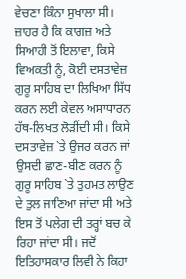ਵੇਚਣਾ ਕਿੰਨਾ ਸੁਖਾਲਾ ਸੀ। ਜ਼ਾਹਰ ਹੈ ਕਿ ਕਾਗਜ਼ ਅਤੇ ਸਿਆਹੀ ਤੋਂ ਇਲਾਵਾ, ਕਿਸੇ ਵਿਅਕਤੀ ਨੂੰ, ਕੋਈ ਦਸਤਾਵੇਜ਼ ਗੁਰੂ ਸਾਹਿਬ ਦਾ ਲਿਖਿਆ ਸਿੱਧ ਕਰਨ ਲਈ ਕੇਵਲ ਅਸਾਧਾਰਨ ਹੱਥ-ਲਿਖਤ ਲੋੜੀਂਦੀ ਸੀ। ਕਿਸੇ ਦਸਤਾਵੇਜ਼ `ਤੇ ਉਜਰ ਕਰਨ ਜਾਂ ਉਸਦੀ ਛਾਣ-ਬੀਣ ਕਰਨ ਨੂੰ ਗੁਰੂ ਸਾਹਿਬ `ਤੇ ਤੁਹਮਤ ਲਾਉਣ ਦੇ ਤੁਲ ਜਾਣਿਆ ਜਾਂਦਾ ਸੀ ਅਤੇ ਇਸ ਤੋਂ ਪਲੇਗ ਦੀ ਤਰ੍ਹਾਂ ਬਚ ਕੇ ਰਿਹਾ ਜਾਂਦਾ ਸੀ। ਜਦੋਂ ਇਤਿਹਾਸਕਾਰ ਲਿਵੀ ਨੇ ਕਿਹਾ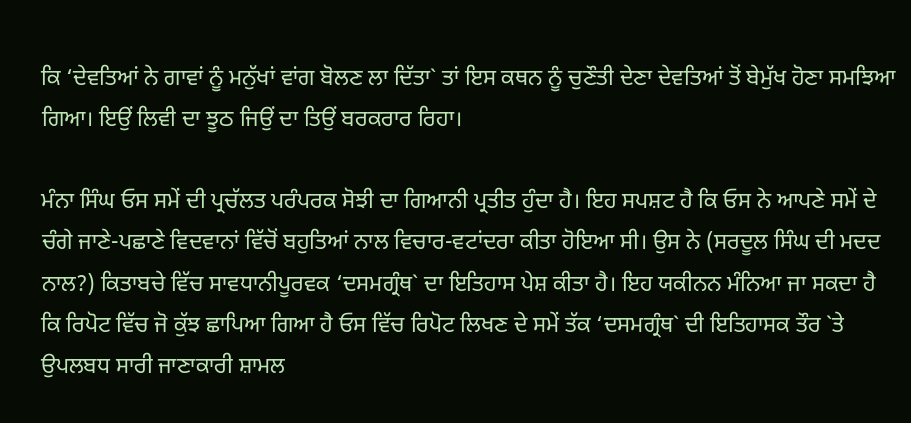ਕਿ ‘ਦੇਵਤਿਆਂ ਨੇ ਗਾਵਾਂ ਨੂੰ ਮਨੁੱਖਾਂ ਵਾਂਗ ਬੋਲਣ ਲਾ ਦਿੱਤਾ` ਤਾਂ ਇਸ ਕਥਨ ਨੂੰ ਚੁਣੌਤੀ ਦੇਣਾ ਦੇਵਤਿਆਂ ਤੋਂ ਬੇਮੁੱਖ ਹੋਣਾ ਸਮਝਿਆ ਗਿਆ। ਇਉਂ ਲਿਵੀ ਦਾ ਝੂਠ ਜਿਉਂ ਦਾ ਤਿਉਂ ਬਰਕਰਾਰ ਰਿਹਾ।

ਮੰਨਾ ਸਿੰਘ ਓਸ ਸਮੇਂ ਦੀ ਪ੍ਰਚੱਲਤ ਪਰੰਪਰਕ ਸੋਝੀ ਦਾ ਗਿਆਨੀ ਪ੍ਰਤੀਤ ਹੁੰਦਾ ਹੈ। ਇਹ ਸਪਸ਼ਟ ਹੈ ਕਿ ਓਸ ਨੇ ਆਪਣੇ ਸਮੇਂ ਦੇ ਚੰਗੇ ਜਾਣੇ-ਪਛਾਣੇ ਵਿਦਵਾਨਾਂ ਵਿੱਚੋਂ ਬਹੁਤਿਆਂ ਨਾਲ ਵਿਚਾਰ-ਵਟਾਂਦਰਾ ਕੀਤਾ ਹੋਇਆ ਸੀ। ਉਸ ਨੇ (ਸਰਦੂਲ ਸਿੰਘ ਦੀ ਮਦਦ ਨਾਲ?) ਕਿਤਾਬਚੇ ਵਿੱਚ ਸਾਵਧਾਨੀਪੂਰਵਕ ‘ਦਸਮਗ੍ਰੰਥ` ਦਾ ਇਤਿਹਾਸ ਪੇਸ਼ ਕੀਤਾ ਹੈ। ਇਹ ਯਕੀਨਨ ਮੰਨਿਆ ਜਾ ਸਕਦਾ ਹੈ ਕਿ ਰਿਪੋਟ ਵਿੱਚ ਜੋ ਕੁੱਝ ਛਾਪਿਆ ਗਿਆ ਹੈ ਓਸ ਵਿੱਚ ਰਿਪੋਟ ਲਿਖਣ ਦੇ ਸਮੇਂ ਤੱਕ ‘ਦਸਮਗ੍ਰੰਥ` ਦੀ ਇਤਿਹਾਸਕ ਤੌਰ `ਤੇ ਉਪਲਬਧ ਸਾਰੀ ਜਾਣਾਕਾਰੀ ਸ਼ਾਮਲ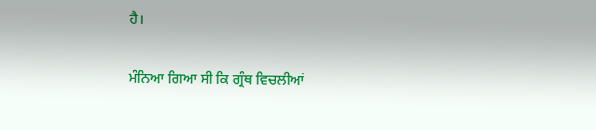ਹੈ।

ਮੰਨਿਆ ਗਿਆ ਸੀ ਕਿ ਗ੍ਰੰਥ ਵਿਚਲੀਆਂ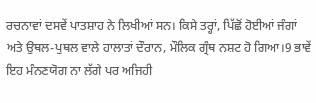ਰਚਨਾਵਾਂ ਦਸਵੇਂ ਪਾਤਸ਼ਾਹ ਨੇ ਲਿਖੀਆਂ ਸਨ। ਕਿਸੇ ਤਰ੍ਹਾਂ, ਪਿੱਛੋਂ ਹੋਈਆਂ ਜੰਗਾਂ ਅਤੇ ਉਥਲ-ਪੁਥਲ ਵਾਲੇ ਹਾਲਾਤਾਂ ਦੌਰਾਨ, ਮੌਲਿਕ ਗ੍ਰੰਥ ਨਸ਼ਟ ਹੋ ਗਿਆ।9 ਭਾਵੇਂ ਇਹ ਮੰਨਣਯੋਗ ਨਾ ਲੱਗੇ ਪਰ ਅਜਿਹੀ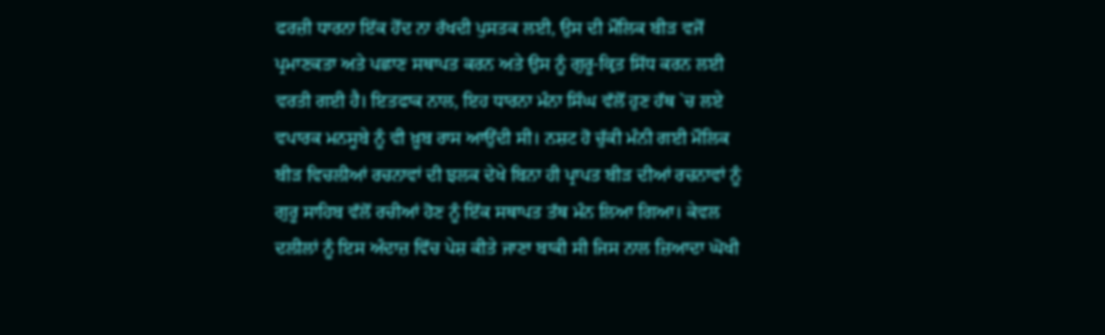ਫਰਜ਼ੀ ਧਾਰਨਾ ਇੱਕ ਹੋਂਦ ਨਾ ਰੱਖਦੀ ਪੁਸਤਕ ਲਈ, ਉਸ ਦੀ ਮੌਲਿਕ ਬੀੜ ਵਜੋਂ ਪ੍ਰਮਾਣਕਤਾ ਅਤੇ ਪਛਾਣ ਸਥਾਪਤ ਕਰਨ ਅਤੇ ਉਸ ਨੂੰ ਗੁਰੂ-ਕ੍ਰਿਤ ਸਿੱਧ ਕਰਨ ਲਈ ਵਰਤੀ ਗਈ ਹੈ। ਇਤਫਾਕ ਨਾਲ, ਇਹ ਧਾਰਨਾ ਮੰਨਾ ਸਿੰਘ ਵੱਲੋਂ ਹੁਣ ਹੱਥ `ਚ ਲਏ ਵਪਾਰਕ ਮਨਸੂਬੇ ਨੂੰ ਵੀ ਖ਼ੂਬ ਰਾਸ ਆਉਂਦੀ ਸੀ। ਨਸ਼ਟ ਹੋ ਚੁੱਕੀ ਮੰਨੀ ਗਈ ਮੌਲਿਕ ਬੀੜ ਵਿਚਲੀਆਂ ਰਚਨਾਵਾਂ ਦੀ ਝਲਕ ਦੇਖੇ ਬਿਨਾ ਹੀ ਪ੍ਰਾਪਤ ਬੀੜ ਦੀਆਂ ਰਚਨਾਵਾਂ ਨੂੰ ਗੁਰੂ ਸਾਹਿਬ ਵੱਲੋਂ ਰਚੀਆਂ ਹੋਣ ਨੂੰ ਇੱਕ ਸਥਾਪਤ ਤੱਥ ਮੰਨ ਲਿਆ ਗਿਆ। ਕੇਵਲ ਦਲੀਲਾਂ ਨੂੰ ਇਸ ਅੰਦਾਜ਼ ਵਿੱਚ ਪੇਸ਼ ਕੀਤੇ ਜਾਣਾ ਬਾਕੀ ਸੀ ਜਿਸ ਨਾਲ ਜ਼ਿਆਦਾ ਘੋਖੀ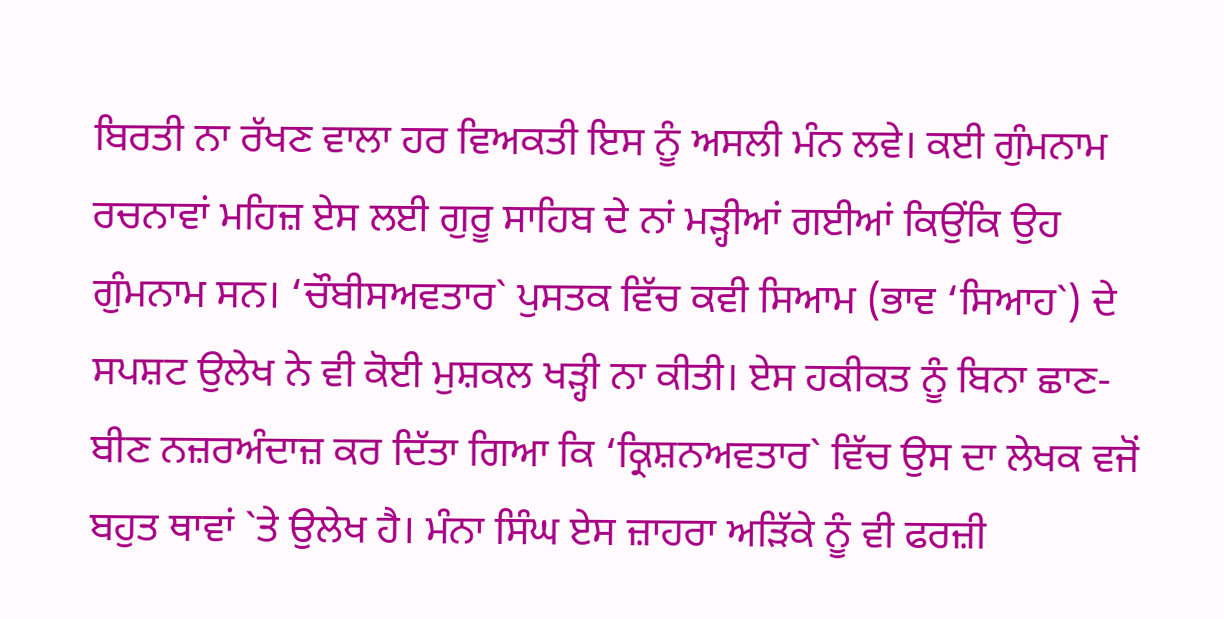ਬਿਰਤੀ ਨਾ ਰੱਖਣ ਵਾਲਾ ਹਰ ਵਿਅਕਤੀ ਇਸ ਨੂੰ ਅਸਲੀ ਮੰਨ ਲਵੇ। ਕਈ ਗੁੰਮਨਾਮ ਰਚਨਾਵਾਂ ਮਹਿਜ਼ ਏਸ ਲਈ ਗੁਰੂ ਸਾਹਿਬ ਦੇ ਨਾਂ ਮੜ੍ਹੀਆਂ ਗਈਆਂ ਕਿਉਂਕਿ ਉਹ ਗੁੰਮਨਾਮ ਸਨ। ‘ਚੌਬੀਸਅਵਤਾਰ` ਪੁਸਤਕ ਵਿੱਚ ਕਵੀ ਸਿਆਮ (ਭਾਵ ‘ਸਿਆਹ`) ਦੇ ਸਪਸ਼ਟ ਉਲੇਖ ਨੇ ਵੀ ਕੋਈ ਮੁਸ਼ਕਲ ਖੜ੍ਹੀ ਨਾ ਕੀਤੀ। ਏਸ ਹਕੀਕਤ ਨੂੰ ਬਿਨਾ ਛਾਣ-ਬੀਣ ਨਜ਼ਰਅੰਦਾਜ਼ ਕਰ ਦਿੱਤਾ ਗਿਆ ਕਿ ‘ਕ੍ਰਿਸ਼ਨਅਵਤਾਰ` ਵਿੱਚ ਉਸ ਦਾ ਲੇਖਕ ਵਜੋਂ ਬਹੁਤ ਥਾਵਾਂ `ਤੇ ਉਲੇਖ ਹੈ। ਮੰਨਾ ਸਿੰਘ ਏਸ ਜ਼ਾਹਰਾ ਅੜਿੱਕੇ ਨੂੰ ਵੀ ਫਰਜ਼ੀ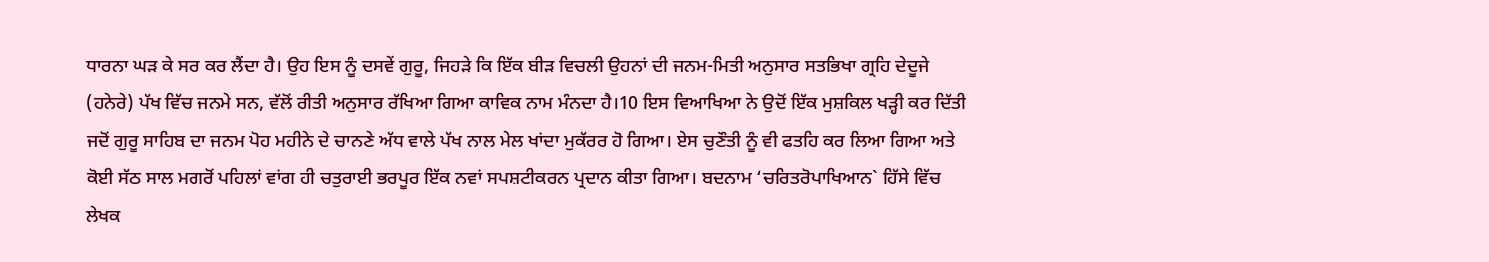ਧਾਰਨਾ ਘੜ ਕੇ ਸਰ ਕਰ ਲੈਂਦਾ ਹੈ। ਉਹ ਇਸ ਨੂੰ ਦਸਵੇਂ ਗੁਰੂ, ਜਿਹੜੇ ਕਿ ਇੱਕ ਬੀੜ ਵਿਚਲੀ ਉਹਨਾਂ ਦੀ ਜਨਮ-ਮਿਤੀ ਅਨੁਸਾਰ ਸਤਭਿਖਾ ਗ੍ਰਹਿ ਦੇਦੂਜੇ (ਹਨੇਰੇ) ਪੱਖ ਵਿੱਚ ਜਨਮੇ ਸਨ, ਵੱਲੋਂ ਰੀਤੀ ਅਨੁਸਾਰ ਰੱਖਿਆ ਗਿਆ ਕਾਵਿਕ ਨਾਮ ਮੰਨਦਾ ਹੈ।10 ਇਸ ਵਿਆਖਿਆ ਨੇ ਉਦੋਂ ਇੱਕ ਮੁਸ਼ਕਿਲ ਖੜ੍ਹੀ ਕਰ ਦਿੱਤੀ ਜਦੋਂ ਗੁਰੂ ਸਾਹਿਬ ਦਾ ਜਨਮ ਪੋਹ ਮਹੀਨੇ ਦੇ ਚਾਨਣੇ ਅੱਧ ਵਾਲੇ ਪੱਖ ਨਾਲ ਮੇਲ ਖਾਂਦਾ ਮੁਕੱਰਰ ਹੋ ਗਿਆ। ਏਸ ਚੁਣੌਤੀ ਨੂੰ ਵੀ ਫਤਹਿ ਕਰ ਲਿਆ ਗਿਆ ਅਤੇ ਕੋਈ ਸੱਠ ਸਾਲ ਮਗਰੋਂ ਪਹਿਲਾਂ ਵਾਂਗ ਹੀ ਚਤੁਰਾਈ ਭਰਪੂਰ ਇੱਕ ਨਵਾਂ ਸਪਸ਼ਟੀਕਰਨ ਪ੍ਰਦਾਨ ਕੀਤਾ ਗਿਆ। ਬਦਨਾਮ ‘ਚਰਿਤਰੋਪਾਖਿਆਨ` ਹਿੱਸੇ ਵਿੱਚ ਲੇਖਕ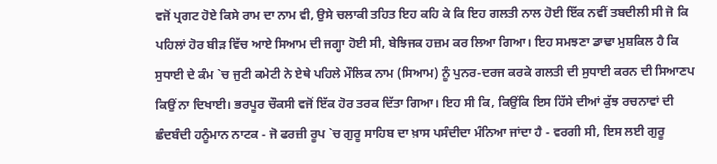ਵਜੋਂ ਪ੍ਰਗਟ ਹੋਏ ਕਿਸੇ ਰਾਮ ਦਾ ਨਾਮ ਵੀ, ਉਸੇ ਚਲਾਕੀ ਤਹਿਤ ਇਹ ਕਹਿ ਕੇ ਕਿ ਇਹ ਗਲਤੀ ਨਾਲ ਹੋਈ ਇੱਕ ਨਵੀਂ ਤਬਦੀਲੀ ਸੀ ਜੋ ਕਿ ਪਹਿਲਾਂ ਹੋਰ ਬੀੜ ਵਿੱਚ ਆਏ ਸਿਆਮ ਦੀ ਜਗ੍ਹਾ ਹੋਈ ਸੀ, ਬੇਝਿਜਕ ਹਜ਼ਮ ਕਰ ਲਿਆ ਗਿਆ। ਇਹ ਸਮਝਣਾ ਡਾਢਾ ਮੁਸ਼ਕਿਲ ਹੈ ਕਿ ਸੁਧਾਈ ਦੇ ਕੰਮ `ਚ ਜੁਟੀ ਕਮੇਟੀ ਨੇ ਏਥੇ ਪਹਿਲੇ ਮੌਲਿਕ ਨਾਮ (ਸਿਆਮ) ਨੂੰ ਪੁਨਰ-ਦਰਜ ਕਰਕੇ ਗਲਤੀ ਦੀ ਸੁਧਾਈ ਕਰਨ ਦੀ ਸਿਆਣਪ ਕਿਉਂ ਨਾ ਦਿਖਾਈ। ਭਰਪੂਰ ਚੌਕਸੀ ਵਜੋਂ ਇੱਕ ਹੋਰ ਤਰਕ ਦਿੱਤਾ ਗਿਆ। ਇਹ ਸੀ ਕਿ, ਕਿਉਂਕਿ ਇਸ ਹਿੱਸੇ ਦੀਆਂ ਕੁੱਝ ਰਚਨਾਵਾਂ ਦੀ ਛੰਦਬੰਦੀ ਹਨੂੰਮਾਨ ਨਾਟਕ - ਜੋ ਫਰਜ਼ੀ ਰੂਪ `ਚ ਗੁਰੂ ਸਾਹਿਬ ਦਾ ਖ਼ਾਸ ਪਸੰਦੀਦਾ ਮੰਨਿਆ ਜਾਂਦਾ ਹੈ - ਵਰਗੀ ਸੀ, ਇਸ ਲਈ ਗੁਰੂ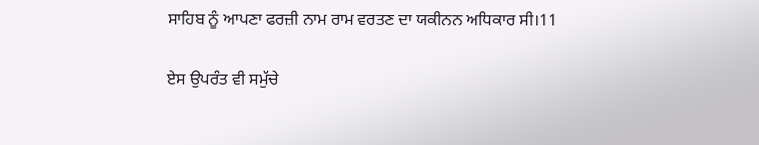ਸਾਹਿਬ ਨੂੰ ਆਪਣਾ ਫਰਜ਼ੀ ਨਾਮ ਰਾਮ ਵਰਤਣ ਦਾ ਯਕੀਨਨ ਅਧਿਕਾਰ ਸੀ।11

ਏਸ ਉਪਰੰਤ ਵੀ ਸਮੁੱਚੇ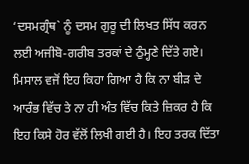‘ਦਸਮਗ੍ਰੰਥ` ਨੂੰ ਦਸਮ ਗੁਰੂ ਦੀ ਲਿਖਤ ਸਿੱਧ ਕਰਨ ਲਈ ਅਜੀਬੋ-ਗਰੀਬ ਤਰਕਾਂ ਦੇ ਠੁੰਮ੍ਹਣੇ ਦਿੱਤੇ ਗਏ। ਮਿਸਾਲ ਵਜੋਂ ਇਹ ਕਿਹਾ ਗਿਆ ਹੈ ਕਿ ਨਾ ਬੀੜ ਦੇ ਆਰੰਭ ਵਿੱਚ ਤੇ ਨਾ ਹੀ ਅੰਤ ਵਿੱਚ ਕਿਤੇ ਜ਼ਿਕਰ ਹੈ ਕਿ ਇਹ ਕਿਸੇ ਹੋਰ ਵੱਲੋਂ ਲਿਖੀ ਗਈ ਹੈ। ਇਹ ਤਰਕ ਦਿੱਤਾ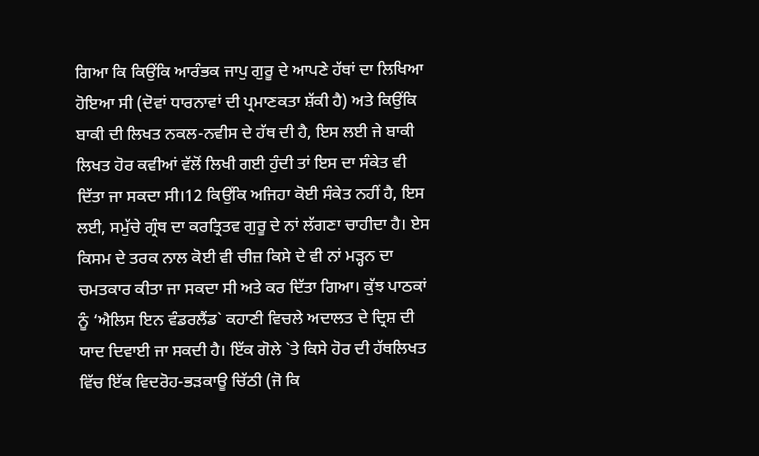ਗਿਆ ਕਿ ਕਿਉਂਕਿ ਆਰੰਭਕ ਜਾਪੁ ਗੁਰੂ ਦੇ ਆਪਣੇ ਹੱਥਾਂ ਦਾ ਲਿਖਿਆ ਹੋਇਆ ਸੀ (ਦੋਵਾਂ ਧਾਰਨਾਵਾਂ ਦੀ ਪ੍ਰਮਾਣਕਤਾ ਸ਼ੱਕੀ ਹੈ) ਅਤੇ ਕਿਉਂਕਿ ਬਾਕੀ ਦੀ ਲਿਖਤ ਨਕਲ-ਨਵੀਸ ਦੇ ਹੱਥ ਦੀ ਹੈ, ਇਸ ਲਈ ਜੇ ਬਾਕੀ ਲਿਖਤ ਹੋਰ ਕਵੀਆਂ ਵੱਲੋਂ ਲਿਖੀ ਗਈ ਹੁੰਦੀ ਤਾਂ ਇਸ ਦਾ ਸੰਕੇਤ ਵੀ ਦਿੱਤਾ ਜਾ ਸਕਦਾ ਸੀ।12 ਕਿਉਂਕਿ ਅਜਿਹਾ ਕੋਈ ਸੰਕੇਤ ਨਹੀਂ ਹੈ, ਇਸ ਲਈ, ਸਮੁੱਚੇ ਗ੍ਰੰਥ ਦਾ ਕਰਤ੍ਰਿਤਵ ਗੁਰੂ ਦੇ ਨਾਂ ਲੱਗਣਾ ਚਾਹੀਦਾ ਹੈ। ਏਸ ਕਿਸਮ ਦੇ ਤਰਕ ਨਾਲ ਕੋਈ ਵੀ ਚੀਜ਼ ਕਿਸੇ ਦੇ ਵੀ ਨਾਂ ਮੜ੍ਹਨ ਦਾ ਚਮਤਕਾਰ ਕੀਤਾ ਜਾ ਸਕਦਾ ਸੀ ਅਤੇ ਕਰ ਦਿੱਤਾ ਗਿਆ। ਕੁੱਝ ਪਾਠਕਾਂ ਨੂੰ ‘ਐਲਿਸ ਇਨ ਵੰਡਰਲੈਂਡ` ਕਹਾਣੀ ਵਿਚਲੇ ਅਦਾਲਤ ਦੇ ਦ੍ਰਿਸ਼ ਦੀ ਯਾਦ ਦਿਵਾਈ ਜਾ ਸਕਦੀ ਹੈ। ਇੱਕ ਗੋਲੇ `ਤੇ ਕਿਸੇ ਹੋਰ ਦੀ ਹੱਥਲਿਖਤ ਵਿੱਚ ਇੱਕ ਵਿਦਰੋਹ-ਭੜਕਾਊ ਚਿੱਠੀ (ਜੋ ਕਿ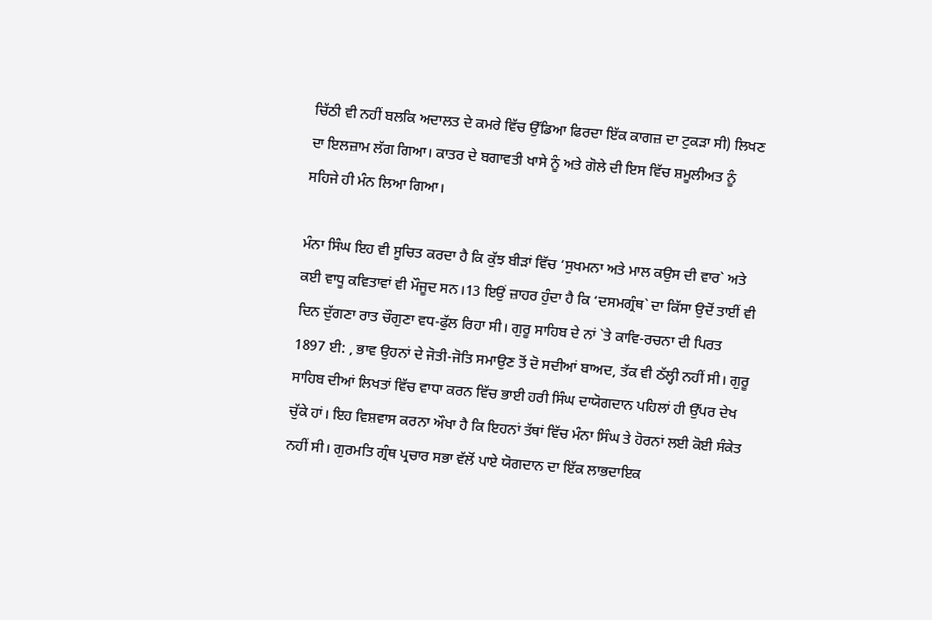ਚਿੱਠੀ ਵੀ ਨਹੀਂ ਬਲਕਿ ਅਦਾਲਤ ਦੇ ਕਮਰੇ ਵਿੱਚ ਉੱਡਿਆ ਫਿਰਦਾ ਇੱਕ ਕਾਗਜ਼ ਦਾ ਟੁਕੜਾ ਸੀ) ਲਿਖਣ ਦਾ ਇਲਜ਼ਾਮ ਲੱਗ ਗਿਆ। ਕਾਤਰ ਦੇ ਬਗਾਵਤੀ ਖਾਸੇ ਨੂੰ ਅਤੇ ਗੋਲੇ ਦੀ ਇਸ ਵਿੱਚ ਸ਼ਮੂਲੀਅਤ ਨੂੰ ਸਹਿਜੇ ਹੀ ਮੰਨ ਲਿਆ ਗਿਆ।

ਮੰਨਾ ਸਿੰਘ ਇਹ ਵੀ ਸੂਚਿਤ ਕਰਦਾ ਹੈ ਕਿ ਕੁੱਝ ਬੀੜਾਂ ਵਿੱਚ ‘ਸੁਖਮਨਾ ਅਤੇ ਮਾਲ ਕਉਸ ਦੀ ਵਾਰ` ਅਤੇ ਕਈ ਵਾਧੂ ਕਵਿਤਾਵਾਂ ਵੀ ਮੌਜੂਦ ਸਨ।13 ਇਉਂ ਜ਼ਾਹਰ ਹੁੰਦਾ ਹੈ ਕਿ ‘ਦਸਮਗ੍ਰੰਥ` ਦਾ ਕਿੱਸਾ ਉਦੋਂ ਤਾਈਂ ਵੀ ਦਿਨ ਦੁੱਗਣਾ ਰਾਤ ਚੌਗੁਣਾ ਵਧ-ਫੁੱਲ ਰਿਹਾ ਸੀ। ਗੁਰੂ ਸਾਹਿਬ ਦੇ ਨਾਂ `ਤੇ ਕਾਵਿ-ਰਚਨਾ ਦੀ ਪਿਰਤ 1897 ਈ: , ਭਾਵ ਉਹਨਾਂ ਦੇ ਜੋਤੀ-ਜੋਤਿ ਸਮਾਉਣ ਤੋਂ ਦੋ ਸਦੀਆਂ ਬਾਅਦ, ਤੱਕ ਵੀ ਠੱਲ੍ਹੀ ਨਹੀਂ ਸੀ। ਗੁਰੂ ਸਾਹਿਬ ਦੀਆਂ ਲਿਖਤਾਂ ਵਿੱਚ ਵਾਧਾ ਕਰਨ ਵਿੱਚ ਭਾਈ ਹਰੀ ਸਿੰਘ ਦਾਯੋਗਦਾਨ ਪਹਿਲਾਂ ਹੀ ਉੱਪਰ ਦੇਖ ਚੁੱਕੇ ਹਾਂ। ਇਹ ਵਿਸ਼ਵਾਸ ਕਰਨਾ ਔਖਾ ਹੈ ਕਿ ਇਹਨਾਂ ਤੱਥਾਂ ਵਿੱਚ ਮੰਨਾ ਸਿੰਘ ਤੇ ਹੋਰਨਾਂ ਲਈ ਕੋਈ ਸੰਕੇਤ ਨਹੀਂ ਸੀ। ਗੁਰਮਤਿ ਗ੍ਰੰਥ ਪ੍ਰਚਾਰ ਸਭਾ ਵੱਲੋਂ ਪਾਏ ਯੋਗਦਾਨ ਦਾ ਇੱਕ ਲਾਭਦਾਇਕ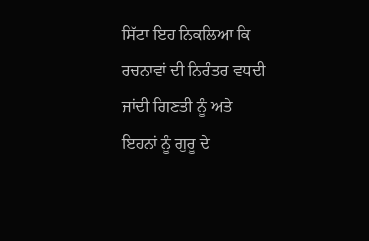ਸਿੱਟਾ ਇਹ ਨਿਕਲਿਆ ਕਿ ਰਚਨਾਵਾਂ ਦੀ ਨਿਰੰਤਰ ਵਧਦੀ ਜਾਂਦੀ ਗਿਣਤੀ ਨੂੰ ਅਤੇ ਇਹਨਾਂ ਨੂੰ ਗੁਰੂ ਦੇ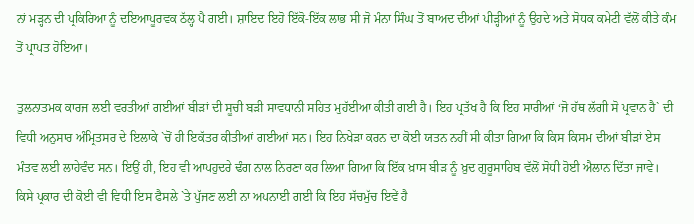ਨਾਂ ਮੜ੍ਹਨ ਦੀ ਪ੍ਰਕਿਰਿਆ ਨੂੰ ਦਇਆਪੂਰਵਕ ਠੱਲ੍ਹ ਪੈ ਗਈ। ਸ਼ਾਇਦ ਇਹੋ ਇੱਕੋ-ਇੱਕ ਲਾਭ ਸੀ ਜੋ ਮੰਨਾ ਸਿੰਘ ਤੋਂ ਬਾਅਦ ਦੀਆਂ ਪੀੜ੍ਹੀਆਂ ਨੂੰ ਉਹਦੇ ਅਤੇ ਸੋਧਕ ਕਮੇਟੀ ਵੱਲੋਂ ਕੀਤੇ ਕੰਮ ਤੋਂ ਪ੍ਰਾਪਤ ਹੋਇਆ।

ਤੁਲਨਾਤਮਕ ਕਾਰਜ ਲਈ ਵਰਤੀਆਂ ਗਈਆਂ ਬੀੜਾਂ ਦੀ ਸੂਚੀ ਬੜੀ ਸਾਵਧਾਨੀ ਸਹਿਤ ਮੁਹੱਈਆ ਕੀਤੀ ਗਈ ਹੈ। ਇਹ ਪ੍ਰਤੱਖ ਹੈ ਕਿ ਇਹ ਸਾਰੀਆਂ ‘ਜੋ ਹੱਥ ਲੱਗੀ ਸੋ ਪ੍ਰਵਾਨ ਹੈ` ਦੀ ਵਿਧੀ ਅਨੁਸਾਰ ਅੰਮ੍ਰਿਤਸਰ ਦੇ ਇਲਾਕੇ `ਚੋਂ ਹੀ ਇਕੱਤਰ ਕੀਤੀਆਂ ਗਈਆਂ ਸਨ। ਇਹ ਨਿਖੇੜਾ ਕਰਨ ਦਾ ਕੋਈ ਯਤਨ ਨਹੀਂ ਸੀ ਕੀਤਾ ਗਿਆ ਕਿ ਕਿਸ ਕਿਸਮ ਦੀਆਂ ਬੀੜਾਂ ਏਸ ਮੰਤਵ ਲਈ ਲਾਹੇਵੰਦ ਸਨ। ਇਉਂ ਹੀ, ਇਹ ਵੀ ਆਪਹੁਦਰੇ ਢੰਗ ਨਾਲ ਨਿਰਣਾ ਕਰ ਲਿਆ ਗਿਆ ਕਿ ਇੱਕ ਖ਼ਾਸ ਬੀੜ ਨੂੰ ਖ਼ੁਦ ਗੁਰੂਸਾਹਿਬ ਵੱਲੋਂ ਸੋਧੀ ਹੋਈ ਐਲਾਨ ਦਿੱਤਾ ਜਾਵੇ। ਕਿਸੇ ਪ੍ਰਕਾਰ ਦੀ ਕੋਈ ਵੀ ਵਿਧੀ ਇਸ ਫੈਸਲੇ `ਤੇ ਪੁੱਜਣ ਲਈ ਨਾ ਅਪਨਾਈ ਗਈ ਕਿ ਇਹ ਸੱਚਮੁੱਚ ਇਵੇਂ ਹੈ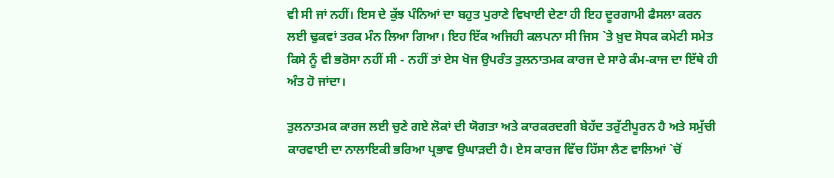ਵੀ ਸੀ ਜਾਂ ਨਹੀਂ। ਇਸ ਦੇ ਕੁੱਝ ਪੰਨਿਆਂ ਦਾ ਬਹੁਤ ਪੁਰਾਣੇ ਵਿਖਾਈ ਦੇਣਾ ਹੀ ਇਹ ਦੂਰਗਾਮੀ ਫੈਸਲਾ ਕਰਨ ਲਈ ਢੁਕਵਾਂ ਤਰਕ ਮੰਨ ਲਿਆ ਗਿਆ। ਇਹ ਇੱਕ ਅਜਿਹੀ ਕਲਪਨਾ ਸੀ ਜਿਸ `ਤੇ ਖ਼ੁਦ ਸੋਧਕ ਕਮੇਟੀ ਸਮੇਤ ਕਿਸੇ ਨੂੰ ਵੀ ਭਰੋਸਾ ਨਹੀਂ ਸੀ - ਨਹੀਂ ਤਾਂ ਏਸ ਖੋਜ ਉਪਰੰਤ ਤੁਲਨਾਤਮਕ ਕਾਰਜ ਦੇ ਸਾਰੇ ਕੰਮ-ਕਾਜ ਦਾ ਇੱਥੇ ਹੀ ਅੰਤ ਹੋ ਜਾਂਦਾ।

ਤੁਲਨਾਤਮਕ ਕਾਰਜ ਲਈ ਚੁਣੇ ਗਏ ਲੋਕਾਂ ਦੀ ਯੋਗਤਾ ਅਤੇ ਕਾਰਕਰਦਗੀ ਬੇਹੱਦ ਤਰੁੱਟੀਪੂਰਨ ਹੈ ਅਤੇ ਸਮੁੱਚੀ ਕਾਰਵਾਈ ਦਾ ਨਾਲਾਇਕੀ ਭਰਿਆ ਪ੍ਰਭਾਵ ਉਘਾੜਦੀ ਹੈ। ਏਸ ਕਾਰਜ ਵਿੱਚ ਹਿੱਸਾ ਲੈਣ ਵਾਲਿਆਂ `ਚੋਂ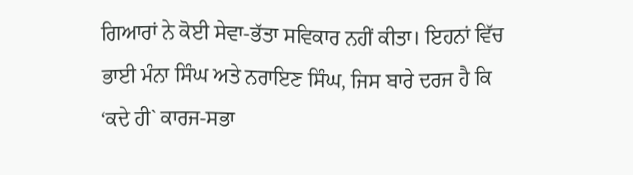ਗਿਆਰਾਂ ਨੇ ਕੋਈ ਸੇਵਾ-ਭੱਤਾ ਸਵਿਕਾਰ ਨਹੀਂ ਕੀਤਾ। ਇਹਨਾਂ ਵਿੱਚ ਭਾਈ ਮੰਨਾ ਸਿੰਘ ਅਤੇ ਨਰਾਇਣ ਸਿੰਘ, ਜਿਸ ਬਾਰੇ ਦਰਜ ਹੈ ਕਿ ‘ਕਦੇ ਹੀ` ਕਾਰਜ-ਸਭਾ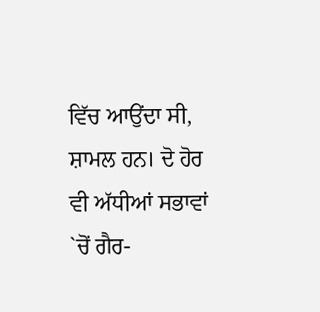ਵਿੱਚ ਆਉਂਦਾ ਸੀ, ਸ਼ਾਮਲ ਹਨ। ਦੋ ਹੋਰ ਵੀ ਅੱਧੀਆਂ ਸਭਾਵਾਂ `ਚੋਂ ਗੈਰ-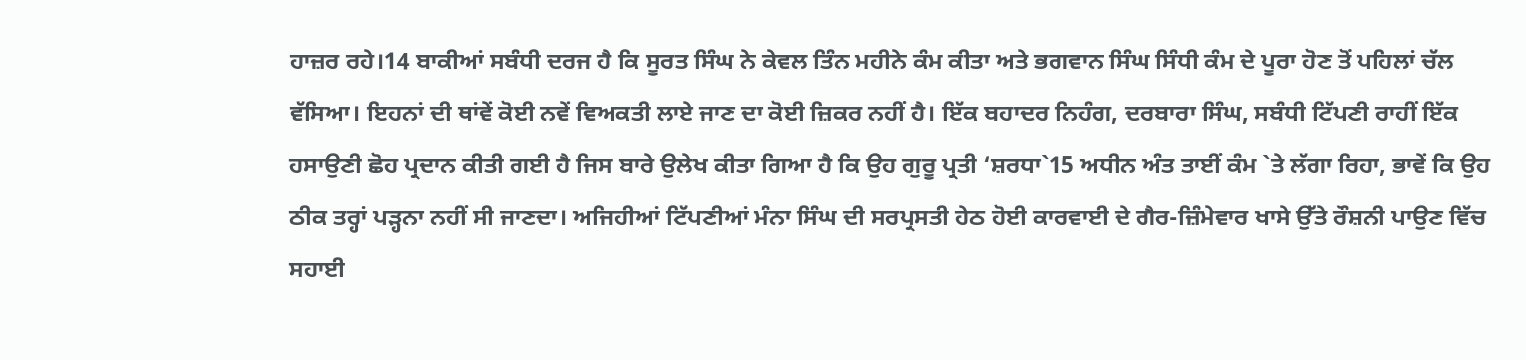ਹਾਜ਼ਰ ਰਹੇ।14 ਬਾਕੀਆਂ ਸਬੰਧੀ ਦਰਜ ਹੈ ਕਿ ਸੂਰਤ ਸਿੰਘ ਨੇ ਕੇਵਲ ਤਿੰਨ ਮਹੀਨੇ ਕੰਮ ਕੀਤਾ ਅਤੇ ਭਗਵਾਨ ਸਿੰਘ ਸਿੰਧੀ ਕੰਮ ਦੇ ਪੂਰਾ ਹੋਣ ਤੋਂ ਪਹਿਲਾਂ ਚੱਲ ਵੱਸਿਆ। ਇਹਨਾਂ ਦੀ ਥਾਂਵੇਂ ਕੋਈ ਨਵੇਂ ਵਿਅਕਤੀ ਲਾਏ ਜਾਣ ਦਾ ਕੋਈ ਜ਼ਿਕਰ ਨਹੀਂ ਹੈ। ਇੱਕ ਬਹਾਦਰ ਨਿਹੰਗ, ਦਰਬਾਰਾ ਸਿੰਘ, ਸਬੰਧੀ ਟਿੱਪਣੀ ਰਾਹੀਂ ਇੱਕ ਹਸਾਉਣੀ ਛੋਹ ਪ੍ਰਦਾਨ ਕੀਤੀ ਗਈ ਹੈ ਜਿਸ ਬਾਰੇ ਉਲੇਖ ਕੀਤਾ ਗਿਆ ਹੈ ਕਿ ਉਹ ਗੁਰੂ ਪ੍ਰਤੀ ‘ਸ਼ਰਧਾ`15 ਅਧੀਨ ਅੰਤ ਤਾਈਂ ਕੰਮ `ਤੇ ਲੱਗਾ ਰਿਹਾ, ਭਾਵੇਂ ਕਿ ਉਹ ਠੀਕ ਤਰ੍ਹਾਂ ਪੜ੍ਹਨਾ ਨਹੀਂ ਸੀ ਜਾਣਦਾ। ਅਜਿਹੀਆਂ ਟਿੱਪਣੀਆਂ ਮੰਨਾ ਸਿੰਘ ਦੀ ਸਰਪ੍ਰਸਤੀ ਹੇਠ ਹੋਈ ਕਾਰਵਾਈ ਦੇ ਗੈਰ-ਜ਼ਿੰਮੇਵਾਰ ਖਾਸੇ ਉੱਤੇ ਰੌਸ਼ਨੀ ਪਾਉਣ ਵਿੱਚ ਸਹਾਈ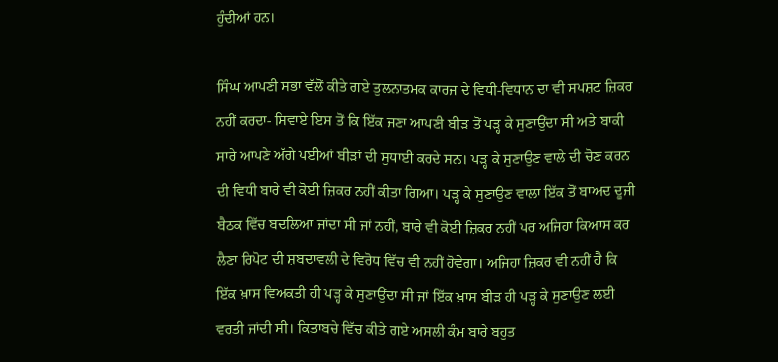ਹੁੰਦੀਆਂ ਹਨ।

ਸਿੰਘ ਆਪਣੀ ਸਭਾ ਵੱਲੋਂ ਕੀਤੇ ਗਏ ਤੁਲਨਾਤਮਕ ਕਾਰਜ ਦੇ ਵਿਧੀ-ਵਿਧਾਨ ਦਾ ਵੀ ਸਪਸ਼ਟ ਜ਼ਿਕਰ ਨਹੀਂ ਕਰਦਾ- ਸਿਵਾਏ ਇਸ ਤੋਂ ਕਿ ਇੱਕ ਜਣਾ ਆਪਣੀ ਬੀੜ ਤੋਂ ਪੜ੍ਹ ਕੇ ਸੁਣਾਉਂਦਾ ਸੀ ਅਤੇ ਬਾਕੀ ਸਾਰੇ ਆਪਣੇ ਅੱਗੇ ਪਈਆਂ ਬੀੜਾਂ ਦੀ ਸੁਧਾਈ ਕਰਦੇ ਸਨ। ਪੜ੍ਹ ਕੇ ਸੁਣਾਉਣ ਵਾਲੇ ਦੀ ਚੋਣ ਕਰਨ ਦੀ ਵਿਧੀ ਬਾਰੇ ਵੀ ਕੋਈ ਜ਼ਿਕਰ ਨਹੀਂ ਕੀਤਾ ਗਿਆ। ਪੜ੍ਹ ਕੇ ਸੁਣਾਉਣ ਵਾਲਾ ਇੱਕ ਤੋਂ ਬਾਅਦ ਦੂਜੀ ਬੈਠਕ ਵਿੱਚ ਬਦਲਿਆ ਜਾਂਦਾ ਸੀ ਜਾਂ ਨਹੀਂ, ਬਾਰੇ ਵੀ ਕੋਈ ਜ਼ਿਕਰ ਨਹੀਂ ਪਰ ਅਜਿਹਾ ਕਿਆਸ ਕਰ ਲੈਣਾ ਰਿਪੋਟ ਦੀ ਸ਼ਬਦਾਵਲੀ ਦੇ ਵਿਰੋਧ ਵਿੱਚ ਵੀ ਨਹੀਂ ਹੋਵੇਗਾ। ਅਜਿਹਾ ਜ਼ਿਕਰ ਵੀ ਨਹੀਂ ਹੈ ਕਿ ਇੱਕ ਖ਼ਾਸ ਵਿਅਕਤੀ ਹੀ ਪੜ੍ਹ ਕੇ ਸੁਣਾਉਂਦਾ ਸੀ ਜਾਂ ਇੱਕ ਖ਼ਾਸ ਬੀੜ ਹੀ ਪੜ੍ਹ ਕੇ ਸੁਣਾਉਣ ਲਈ ਵਰਤੀ ਜਾਂਦੀ ਸੀ। ਕਿਤਾਬਚੇ ਵਿੱਚ ਕੀਤੇ ਗਏ ਅਸਲੀ ਕੰਮ ਬਾਰੇ ਬਹੁਤ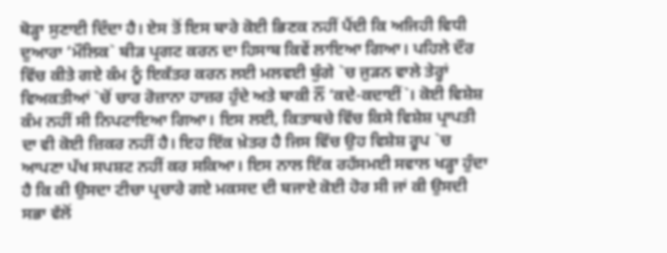ਥੋੜ੍ਹਾ ਸੁਣਾਈ ਦਿੰਦਾ ਹੈ। ਏਸ ਤੋਂ ਇਸ ਬਾਰੇ ਕੋਈ ਭਿਣਕ ਨਹੀਂ ਪੈਂਦੀ ਕਿ ਅਜਿਹੀ ਵਿਧੀ ਦੁਆਰਾ ‘ਮੌਲਿਕ` ਬੀੜ ਪ੍ਰਗਟ ਕਰਨ ਦਾ ਹਿਸਾਬ ਕਿਵੇਂ ਲਾਇਆ ਗਿਆ। ਪਹਿਲੇ ਦੌਰ ਵਿੱਚ ਕੀਤੇ ਗਏ ਕੰਮ ਨੂੰ ਇਕੱਤਰ ਕਰਨ ਲਈ ਮਲਵਈ ਬੁੰਗੇ `ਚ ਜੁੜਨ ਵਾਲੇ ਤੇਰ੍ਹਾਂ ਵਿਅਕਤੀਆਂ `ਚੋਂ ਚਾਰ ਰੋਜ਼ਾਨਾ ਹਾਜ਼ਰ ਹੁੰਦੇ ਅਤੇ ਬਾਕੀ ਨੌਂ ‘ਕਦੇ-ਕਦਾਈਂ`। ਕੋਈ ਵਿਸ਼ੇਸ਼ ਕੰਮ ਨਹੀਂ ਸੀ ਨਿਪਟਾਇਆ ਗਿਆ। ਇਸ ਲਈ, ਕਿਤਾਬਚੇ ਵਿੱਚ ਕਿਸੇ ਵਿਸ਼ੇਸ਼ ਪ੍ਰਾਪਤੀ ਦਾ ਵੀ ਕੋਈ ਜ਼ਿਕਰ ਨਹੀਂ ਹੈ। ਇਹ ਇੱਕ ਖ਼ੇਤਰ ਹੈ ਜਿਸ ਵਿੱਚ ਉਹ ਵਿਸ਼ੇਸ਼ ਰੂਪ `ਚ ਆਪਣਾ ਪੱਖ ਸਪਸ਼ਟ ਨਹੀਂ ਕਰ ਸਕਿਆ। ਇਸ ਨਾਲ ਇੱਕ ਰਹੱਸਮਈ ਸਵਾਲ ਖੜ੍ਹਾ ਹੁੰਦਾ ਹੈ ਕਿ ਕੀ ਉਸਦਾ ਟੀਚਾ ਪ੍ਰਚਾਰੇ ਗਏ ਮਕਸਦ ਦੀ ਬਜਾਏ ਕੋਈ ਹੋਰ ਸੀ ਜਾਂ ਕੀ ਉਸਦੀ ਸਭਾ ਵੱਲੋਂ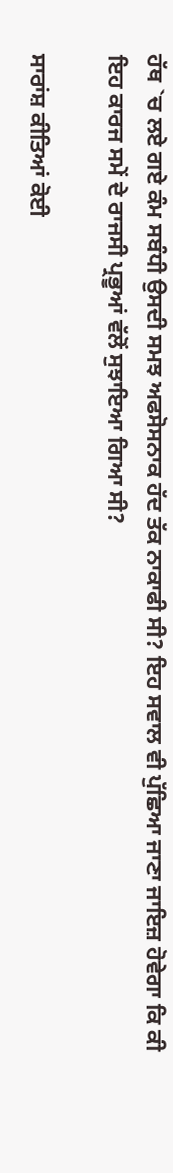ਹੱਥ `ਚ ਲਏ ਗਏ ਕੰਮ ਸਬੰਧੀ ਉਸਦੀ ਸਮਝ ਅਫਸੋਸਨਾਕ ਹੱਦ ਤੱਕ ਨਾਕਾਫੀ ਸੀ? ਇਹ ਸਵਾਲ ਵੀ ਪੁੱਛਿਆ ਜਾਣਾ ਜਾਇਜ਼ ਹੋਵੇਗਾ ਕਿ ਕੀ ਇਹ ਕਾਰਜ ਸਮੇਂ ਦੇ ਰਾਜਸੀ ਪ੍ਰਭੂਆਂ ਵੱਲੋਂ ਸੁਝਾਇਆ ਗਿਆ ਸੀ?

ਸਾਰਾਂਸ਼ ਕੀਤਿਆਂ ਕੋਈ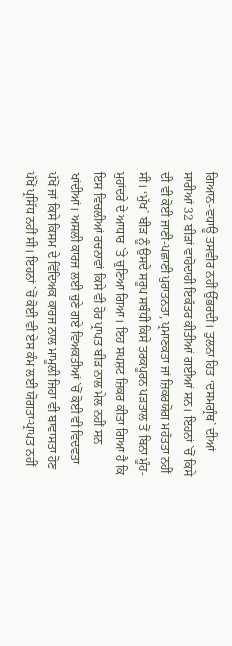ਗਿਆਨ-ਵਧਾਊ ਤਸਵੀਰ ਨਹੀਂ ਉੱਭਰਦੀ। ਤੁਲਨਾ ਹਿਤ ‘ਦਸਮਗ੍ਰੰਥ` ਦੀਆਂ ਸਾਰੀਆਂ 32 ਬੀੜਾਂ ਵਾਹੋਦਾਹੀ ਇਕੱਤਰ ਕੀਤੀਆਂ ਗਈਆਂ ਸਨ। ਇਹਨਾਂ `ਚੋਂ ਕਿਸੇ ਦੀ ਵੀ ਕੋਈ ਜਾਣੀ-ਪਛਾਣੀ ਪੁਰਾਤਨਤਾ, ਪ੍ਰਮਾਣਕਤਾ ਜਾਂ ਜ਼ਿਕਰਯੋਗ ਮਹੱਤਤਾ ਨਹੀਂ ਸੀ। ‘ਮੁੱਖ` ਬੀੜ ਨੂੰ ਉਸਦੇ ਸਰੂਪ ਸਬੰਧੀ ਕਿਸੇ ਤਰਕਪੂਰਨ ਪੜਤਾਲ ਤੋਂ ਬਿਨਾ ਮੂੰਹ-ਮੁਹਾਂਦਰੇ ਦੇ ਆਧਾਰ `ਤੇ ਚੁਣਿਆ ਗਿਆ। ਇਹ ਸਪਸ਼ਟ ਜ਼ਿਕਰ ਕੀਤਾ ਗਿਆ ਹੈ ਕਿ ਇਸ ਵਿਚਲੀਆਂ ਰਚਨਾਵਾਂ ਕਿਸੇ ਵੀ ਹੋਰ ਪ੍ਰਾਪਤ ਬੀੜ ਨਾਲ ਮੇਲ ਨਹੀਂ ਸਨ ਖਾਂਦੀਆਂ। ਅਸਲੀ ਕਾਰਜ ਲਈ ਚੁਣੇ ਗਏ ਵਿਅਕਤੀਆਂ `ਚੋਂ ਕੋਈ ਵੀ ਵਿਦਵਤਾ ਪੱਖੋਂ ਜਾਂ ਕਿਸੇ ਕਿਸਮ ਦੇ ਵਿੱਦਿਅਕ ਕਾਰਜ ਨਾਲ ਮਾਮੂਲੀ ਜਿਹਾ ਵੀ ਬਾਵਾਸਤਾ ਹੋਣ ਪੱਖੋਂ ਪ੍ਰਸਿੱਧ ਨਹੀਂ ਸੀ। ਇਹਨਾਂ `ਚੋਂ ਕੋਈ ਵੀ ਏਸ ਕੰਮ ਲਈ ਯੋਗਤਾ-ਪ੍ਰਾਪਤ ਨਹੀਂ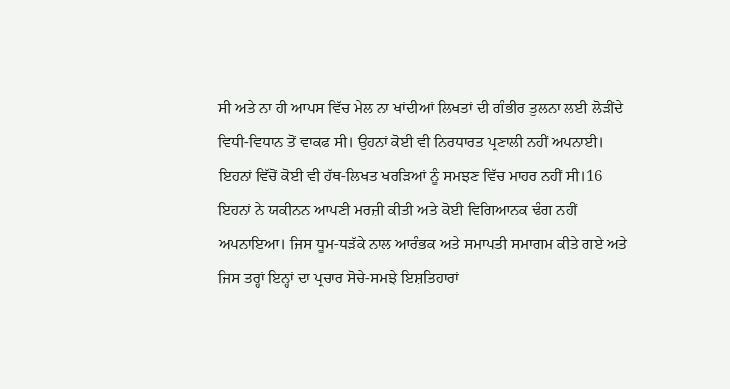ਸੀ ਅਤੇ ਨਾ ਹੀ ਆਪਸ ਵਿੱਚ ਮੇਲ ਨਾ ਖਾਂਦੀਆਂ ਲਿਖਤਾਂ ਦੀ ਗੰਭੀਰ ਤੁਲਨਾ ਲਈ ਲੋੜੀਂਦੇ ਵਿਧੀ-ਵਿਧਾਨ ਤੋਂ ਵਾਕਫ ਸੀ। ਉਹਨਾਂ ਕੋਈ ਵੀ ਨਿਰਧਾਰਤ ਪ੍ਰਣਾਲੀ ਨਹੀਂ ਅਪਨਾਈ। ਇਹਨਾਂ ਵਿੱਚੋਂ ਕੋਈ ਵੀ ਹੱਥ-ਲਿਖਤ ਖਰੜਿਆਂ ਨੂੰ ਸਮਝਣ ਵਿੱਚ ਮਾਹਰ ਨਹੀਂ ਸੀ।16 ਇਹਨਾਂ ਨੇ ਯਕੀਨਨ ਆਪਣੀ ਮਰਜ਼ੀ ਕੀਤੀ ਅਤੇ ਕੋਈ ਵਿਗਿਆਨਕ ਢੰਗ ਨਹੀਂ ਅਪਨਾਇਆ। ਜਿਸ ਧੂਮ-ਧੜੱਕੇ ਨਾਲ ਆਰੰਭਕ ਅਤੇ ਸਮਾਪਤੀ ਸਮਾਗਮ ਕੀਤੇ ਗਏ ਅਤੇ ਜਿਸ ਤਰ੍ਹਾਂ ਇਨ੍ਹਾਂ ਦਾ ਪ੍ਰਚਾਰ ਸੋਚੇ-ਸਮਝੇ ਇਸ਼ਤਿਹਾਰਾਂ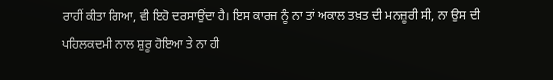ਰਾਹੀਂ ਕੀਤਾ ਗਿਆ, ਵੀ ਇਹੋ ਦਰਸਾਉਂਦਾ ਹੈ। ਇਸ ਕਾਰਜ ਨੂੰ ਨਾ ਤਾਂ ਅਕਾਲ ਤਖ਼ਤ ਦੀ ਮਨਜ਼ੂਰੀ ਸੀ, ਨਾ ਉਸ ਦੀ ਪਹਿਲਕਦਮੀ ਨਾਲ ਸ਼ੁਰੂ ਹੋਇਆ ਤੇ ਨਾ ਹੀ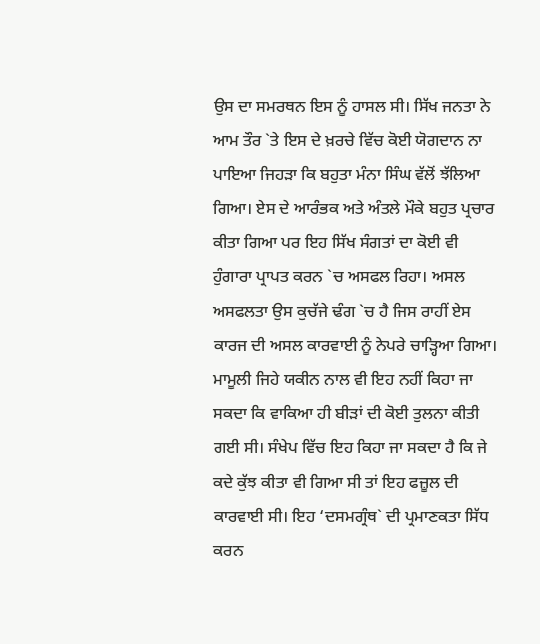ਉਸ ਦਾ ਸਮਰਥਨ ਇਸ ਨੂੰ ਹਾਸਲ ਸੀ। ਸਿੱਖ ਜਨਤਾ ਨੇ ਆਮ ਤੌਰ `ਤੇ ਇਸ ਦੇ ਖ਼ਰਚੇ ਵਿੱਚ ਕੋਈ ਯੋਗਦਾਨ ਨਾ ਪਾਇਆ ਜਿਹੜਾ ਕਿ ਬਹੁਤਾ ਮੰਨਾ ਸਿੰਘ ਵੱਲੋਂ ਝੱਲਿਆ ਗਿਆ। ਏਸ ਦੇ ਆਰੰਭਕ ਅਤੇ ਅੰਤਲੇ ਮੌਕੇ ਬਹੁਤ ਪ੍ਰਚਾਰ ਕੀਤਾ ਗਿਆ ਪਰ ਇਹ ਸਿੱਖ ਸੰਗਤਾਂ ਦਾ ਕੋਈ ਵੀ ਹੁੰਗਾਰਾ ਪ੍ਰਾਪਤ ਕਰਨ `ਚ ਅਸਫਲ ਰਿਹਾ। ਅਸਲ ਅਸਫਲਤਾ ਉਸ ਕੁਚੱਜੇ ਢੰਗ `ਚ ਹੈ ਜਿਸ ਰਾਹੀਂ ਏਸ ਕਾਰਜ ਦੀ ਅਸਲ ਕਾਰਵਾਈ ਨੂੰ ਨੇਪਰੇ ਚਾੜ੍ਹਿਆ ਗਿਆ। ਮਾਮੂਲੀ ਜਿਹੇ ਯਕੀਨ ਨਾਲ ਵੀ ਇਹ ਨਹੀਂ ਕਿਹਾ ਜਾ ਸਕਦਾ ਕਿ ਵਾਕਿਆ ਹੀ ਬੀੜਾਂ ਦੀ ਕੋਈ ਤੁਲਨਾ ਕੀਤੀ ਗਈ ਸੀ। ਸੰਖੇਪ ਵਿੱਚ ਇਹ ਕਿਹਾ ਜਾ ਸਕਦਾ ਹੈ ਕਿ ਜੇ ਕਦੇ ਕੁੱਝ ਕੀਤਾ ਵੀ ਗਿਆ ਸੀ ਤਾਂ ਇਹ ਫਜ਼ੂਲ ਦੀ ਕਾਰਵਾਈ ਸੀ। ਇਹ ‘ਦਸਮਗ੍ਰੰਥ` ਦੀ ਪ੍ਰਮਾਣਕਤਾ ਸਿੱਧ ਕਰਨ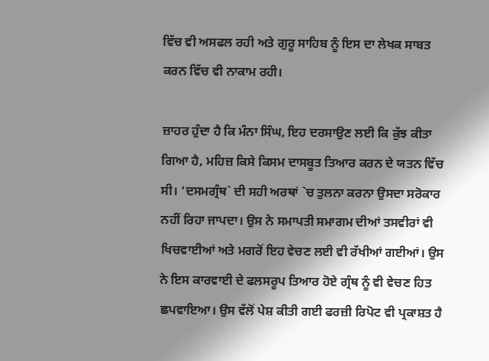ਵਿੱਚ ਵੀ ਅਸਫਲ ਰਹੀ ਅਤੇ ਗੁਰੂ ਸਾਹਿਬ ਨੂੰ ਇਸ ਦਾ ਲੇਖਕ ਸਾਬਤ ਕਰਨ ਵਿੱਚ ਵੀ ਨਾਕਾਮ ਰਹੀ।

ਜ਼ਾਹਰ ਹੁੰਦਾ ਹੈ ਕਿ ਮੰਨਾ ਸਿੰਘ, ਇਹ ਦਰਸਾਉਣ ਲਈ ਕਿ ਕੁੱਝ ਕੀਤਾ ਗਿਆ ਹੈ, ਮਹਿਜ਼ ਕਿਸੇ ਕਿਸਮ ਦਾਸਬੂਤ ਤਿਆਰ ਕਰਨ ਦੇ ਯਤਨ ਵਿੱਚ ਸੀ। ‘ਦਸਮਗ੍ਰੰਥ` ਦੀ ਸਹੀ ਅਰਥਾਂ `ਚ ਤੁਲਨਾ ਕਰਨਾ ਉਸਦਾ ਸਰੋਕਾਰ ਨਹੀਂ ਰਿਹਾ ਜਾਪਦਾ। ਉਸ ਨੇ ਸਮਾਪਤੀ ਸਮਾਗਮ ਦੀਆਂ ਤਸਵੀਰਾਂ ਵੀ ਖਿਚਵਾਈਆਂ ਅਤੇ ਮਗਰੋਂ ਇਹ ਵੇਚਣ ਲਈ ਵੀ ਰੱਖੀਆਂ ਗਈਆਂ। ਉਸ ਨੇ ਇਸ ਕਾਰਵਾਈ ਦੇ ਫਲਸਰੂਪ ਤਿਆਰ ਹੋਏ ਗ੍ਰੰਥ ਨੂੰ ਵੀ ਵੇਚਣ ਹਿਤ ਛਪਵਾਇਆ। ਉਸ ਵੱਲੋਂ ਪੇਸ਼ ਕੀਤੀ ਗਈ ਫਰਜ਼ੀ ਰਿਪੋਟ ਵੀ ਪ੍ਰਕਾਸ਼ਤ ਹੈ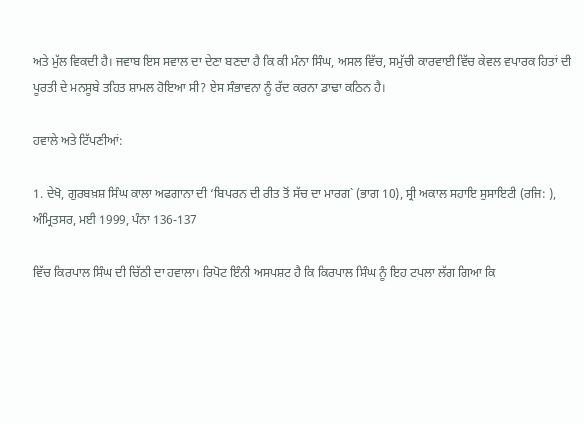ਅਤੇ ਮੁੱਲ ਵਿਕਦੀ ਹੈ। ਜਵਾਬ ਇਸ ਸਵਾਲ ਦਾ ਦੇਣਾ ਬਣਦਾ ਹੈ ਕਿ ਕੀ ਮੰਨਾ ਸਿੰਘ, ਅਸਲ ਵਿੱਚ, ਸਮੁੱਚੀ ਕਾਰਵਾਈ ਵਿੱਚ ਕੇਵਲ ਵਪਾਰਕ ਹਿਤਾਂ ਦੀ ਪੂਰਤੀ ਦੇ ਮਨਸੂਬੇ ਤਹਿਤ ਸ਼ਾਮਲ ਹੋਇਆ ਸੀ? ਏਸ ਸੰਭਾਵਨਾ ਨੂੰ ਰੱਦ ਕਰਨਾ ਡਾਢਾ ਕਠਿਨ ਹੈ।

ਹਵਾਲੇ ਅਤੇ ਟਿੱਪਣੀਆਂ:

1. ਦੇਖੋ, ਗੁਰਬਖ਼ਸ਼ ਸਿੰਘ ਕਾਲਾ ਅਫਗਾਨਾ ਦੀ ‘ਬਿਪਰਨ ਦੀ ਰੀਤ ਤੋਂ ਸੱਚ ਦਾ ਮਾਰਗ` (ਭਾਗ 10), ਸ੍ਰੀ ਅਕਾਲ ਸਹਾਇ ਸੁਸਾਇਟੀ (ਰਜਿ: ), ਅੰਮ੍ਰਿਤਸਰ, ਮਈ 1999, ਪੰਨਾ 136-137

ਵਿੱਚ ਕਿਰਪਾਲ ਸਿੰਘ ਦੀ ਚਿੱਠੀ ਦਾ ਹਵਾਲਾ। ਰਿਪੋਟ ਇੰਨੀ ਅਸਪਸ਼ਟ ਹੈ ਕਿ ਕਿਰਪਾਲ ਸਿੰਘ ਨੂੰ ਇਹ ਟਪਲਾ ਲੱਗ ਗਿਆ ਕਿ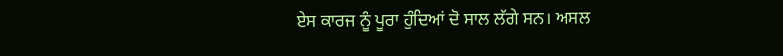ਏਸ ਕਾਰਜ ਨੂੰ ਪੂਰਾ ਹੁੰਦਿਆਂ ਦੋ ਸਾਲ ਲੱਗੇ ਸਨ। ਅਸਲ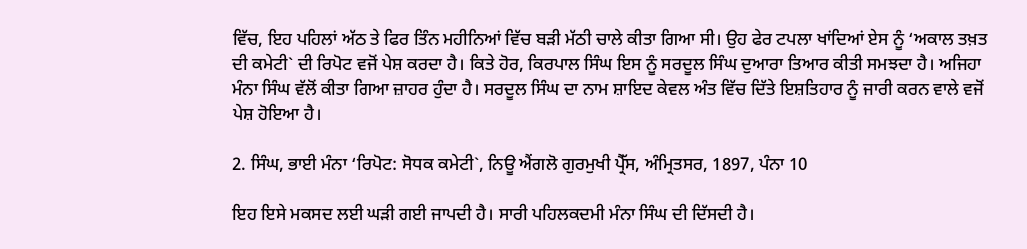ਵਿੱਚ, ਇਹ ਪਹਿਲਾਂ ਅੱਠ ਤੇ ਫਿਰ ਤਿੰਨ ਮਹੀਨਿਆਂ ਵਿੱਚ ਬੜੀ ਮੱਠੀ ਚਾਲੇ ਕੀਤਾ ਗਿਆ ਸੀ। ਉਹ ਫੇਰ ਟਪਲਾ ਖਾਂਦਿਆਂ ਏਸ ਨੂੰ ‘ਅਕਾਲ ਤਖ਼ਤ ਦੀ ਕਮੇਟੀ` ਦੀ ਰਿਪੋਟ ਵਜੋਂ ਪੇਸ਼ ਕਰਦਾ ਹੈ। ਕਿਤੇ ਹੋਰ, ਕਿਰਪਾਲ ਸਿੰਘ ਇਸ ਨੂੰ ਸਰਦੂਲ ਸਿੰਘ ਦੁਆਰਾ ਤਿਆਰ ਕੀਤੀ ਸਮਝਦਾ ਹੈ। ਅਜਿਹਾ ਮੰਨਾ ਸਿੰਘ ਵੱਲੋਂ ਕੀਤਾ ਗਿਆ ਜ਼ਾਹਰ ਹੁੰਦਾ ਹੈ। ਸਰਦੂਲ ਸਿੰਘ ਦਾ ਨਾਮ ਸ਼ਾਇਦ ਕੇਵਲ ਅੰਤ ਵਿੱਚ ਦਿੱਤੇ ਇਸ਼ਤਿਹਾਰ ਨੂੰ ਜਾਰੀ ਕਰਨ ਵਾਲੇ ਵਜੋਂ ਪੇਸ਼ ਹੋਇਆ ਹੈ।

2. ਸਿੰਘ, ਭਾਈ ਮੰਨਾ ‘ਰਿਪੋਟ: ਸੋਧਕ ਕਮੇਟੀ`, ਨਿਊ ਐਂਗਲੋ ਗੁਰਮੁਖੀ ਪ੍ਰੈੱਸ, ਅੰਮ੍ਰਿਤਸਰ, 1897, ਪੰਨਾ 10

ਇਹ ਇਸੇ ਮਕਸਦ ਲਈ ਘੜੀ ਗਈ ਜਾਪਦੀ ਹੈ। ਸਾਰੀ ਪਹਿਲਕਦਮੀ ਮੰਨਾ ਸਿੰਘ ਦੀ ਦਿੱਸਦੀ ਹੈ।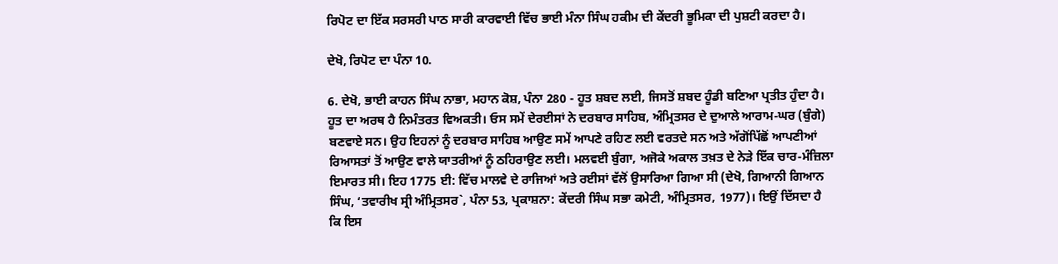ਰਿਪੋਟ ਦਾ ਇੱਕ ਸਰਸਰੀ ਪਾਠ ਸਾਰੀ ਕਾਰਵਾਈ ਵਿੱਚ ਭਾਈ ਮੰਨਾ ਸਿੰਘ ਹਕੀਮ ਦੀ ਕੇਂਦਰੀ ਭੂਮਿਕਾ ਦੀ ਪੁਸ਼ਟੀ ਕਰਦਾ ਹੈ।

ਦੇਖੋ, ਰਿਪੋਟ ਦਾ ਪੰਨਾ 10.

6. ਦੇਖੋ, ਭਾਈ ਕਾਹਨ ਸਿੰਘ ਨਾਭਾ, ਮਹਾਨ ਕੋਸ਼, ਪੰਨਾ 280 - ਹੂਤ ਸ਼ਬਦ ਲਈ, ਜਿਸਤੋਂ ਸ਼ਬਦ ਹੂੰਡੀ ਬਣਿਆ ਪ੍ਰਤੀਤ ਹੁੰਦਾ ਹੈ। ਹੂਤ ਦਾ ਅਰਥ ਹੈ ਨਿਮੰਤਰਤ ਵਿਅਕਤੀ। ਓਸ ਸਮੇਂ ਦੇਰਈਸਾਂ ਨੇ ਦਰਬਾਰ ਸਾਹਿਬ, ਅੰਮ੍ਰਿਤਸਰ ਦੇ ਦੁਆਲੇ ਆਰਾਮ-ਘਰ (ਬੁੰਗੇ) ਬਣਵਾਏ ਸਨ। ਉਹ ਇਹਨਾਂ ਨੂੰ ਦਰਬਾਰ ਸਾਹਿਬ ਆਉਣ ਸਮੇਂ ਆਪਣੇ ਰਹਿਣ ਲਈ ਵਰਤਦੇ ਸਨ ਅਤੇ ਅੱਗੋਂਪਿੱਛੋਂ ਆਪਣੀਆਂ ਰਿਆਸਤਾਂ ਤੋਂ ਆਉਣ ਵਾਲੇ ਯਾਤਰੀਆਂ ਨੂੰ ਠਹਿਰਾਉਣ ਲਈ। ਮਲਵਈ ਬੁੰਗਾ, ਅਜੋਕੇ ਅਕਾਲ ਤਖ਼ਤ ਦੇ ਨੇੜੇ ਇੱਕ ਚਾਰ-ਮੰਜ਼ਿਲਾ ਇਮਾਰਤ ਸੀ। ਇਹ 1775 ਈ: ਵਿੱਚ ਮਾਲਵੇ ਦੇ ਰਾਜਿਆਂ ਅਤੇ ਰਈਸਾਂ ਵੱਲੋਂ ਉਸਾਰਿਆ ਗਿਆ ਸੀ (ਦੇਖੋ, ਗਿਆਨੀ ਗਿਆਨ ਸਿੰਘ, ‘ਤਵਾਰੀਖ ਸ੍ਰੀ ਅੰਮ੍ਰਿਤਸਰ`, ਪੰਨਾ 53, ਪ੍ਰਕਾਸ਼ਨਾ: ਕੇਂਦਰੀ ਸਿੰਘ ਸਭਾ ਕਮੇਟੀ, ਅੰਮ੍ਰਿਤਸਰ, 1977)। ਇਉਂ ਦਿੱਸਦਾ ਹੈ ਕਿ ਇਸ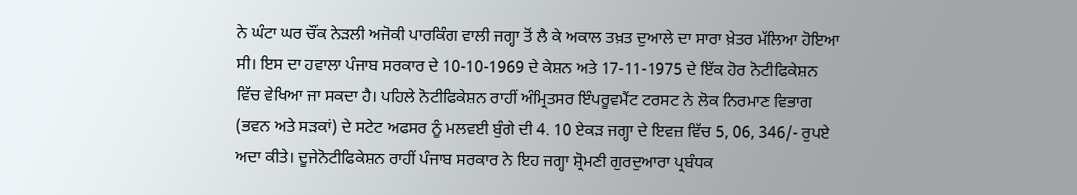ਨੇ ਘੰਟਾ ਘਰ ਚੌਂਕ ਨੇੜਲੀ ਅਜੋਕੀ ਪਾਰਕਿੰਗ ਵਾਲੀ ਜਗ੍ਹਾ ਤੋਂ ਲੈ ਕੇ ਅਕਾਲ ਤਖ਼ਤ ਦੁਆਲੇ ਦਾ ਸਾਰਾ ਖ਼ੇਤਰ ਮੱਲਿਆ ਹੋਇਆ ਸੀ। ਇਸ ਦਾ ਹਵਾਲਾ ਪੰਜਾਬ ਸਰਕਾਰ ਦੇ 10-10-1969 ਦੇ ਕੇਸ਼ਨ ਅਤੇ 17-11-1975 ਦੇ ਇੱਕ ਹੋਰ ਨੋਟੀਫਿਕੇਸ਼ਨ ਵਿੱਚ ਵੇਖਿਆ ਜਾ ਸਕਦਾ ਹੈ। ਪਹਿਲੇ ਨੋਟੀਫਿਕੇਸ਼ਨ ਰਾਹੀਂ ਅੰਮ੍ਰਿਤਸਰ ਇੰਪਰੂਵਮੈਂਟ ਟਰਸਟ ਨੇ ਲੋਕ ਨਿਰਮਾਣ ਵਿਭਾਗ (ਭਵਨ ਅਤੇ ਸੜਕਾਂ) ਦੇ ਸਟੇਟ ਅਫਸਰ ਨੂੰ ਮਲਵਈ ਬੁੰਗੇ ਦੀ 4. 10 ਏਕੜ ਜਗ੍ਹਾ ਦੇ ਇਵਜ਼ ਵਿੱਚ 5, 06, 346/- ਰੁਪਏ ਅਦਾ ਕੀਤੇ। ਦੂਜੇਨੋਟੀਫਿਕੇਸ਼ਨ ਰਾਹੀਂ ਪੰਜਾਬ ਸਰਕਾਰ ਨੇ ਇਹ ਜਗ੍ਹਾ ਸ਼੍ਰੋਮਣੀ ਗੁਰਦੁਆਰਾ ਪ੍ਰਬੰਧਕ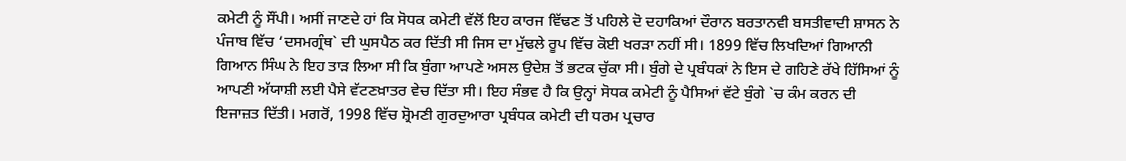ਕਮੇਟੀ ਨੂੰ ਸੌਂਪੀ। ਅਸੀਂ ਜਾਣਦੇ ਹਾਂ ਕਿ ਸੋਧਕ ਕਮੇਟੀ ਵੱਲੋਂ ਇਹ ਕਾਰਜ ਵਿੱਢਣ ਤੋਂ ਪਹਿਲੇ ਦੋ ਦਹਾਕਿਆਂ ਦੌਰਾਨ ਬਰਤਾਨਵੀ ਬਸਤੀਵਾਦੀ ਸ਼ਾਸਨ ਨੇ ਪੰਜਾਬ ਵਿੱਚ ‘ਦਸਮਗ੍ਰੰਥ` ਦੀ ਘੁਸਪੈਠ ਕਰ ਦਿੱਤੀ ਸੀ ਜਿਸ ਦਾ ਮੁੱਢਲੇ ਰੂਪ ਵਿੱਚ ਕੋਈ ਖਰੜਾ ਨਹੀਂ ਸੀ। 1899 ਵਿੱਚ ਲਿਖਦਿਆਂ ਗਿਆਨੀ ਗਿਆਨ ਸਿੰਘ ਨੇ ਇਹ ਤਾੜ ਲਿਆ ਸੀ ਕਿ ਬੁੰਗਾ ਆਪਣੇ ਅਸਲ ਉਦੇਸ਼ ਤੋਂ ਭਟਕ ਚੁੱਕਾ ਸੀ। ਬੁੰਗੇ ਦੇ ਪ੍ਰਬੰਧਕਾਂ ਨੇ ਇਸ ਦੇ ਗਹਿਣੇ ਰੱਖੇ ਹਿੱਸਿਆਂ ਨੂੰ ਆਪਣੀ ਅੱਯਾਸ਼ੀ ਲਈ ਪੈਸੇ ਵੱਟਣਖ਼ਾਤਰ ਵੇਚ ਦਿੱਤਾ ਸੀ। ਇਹ ਸੰਭਵ ਹੈ ਕਿ ਉਨ੍ਹਾਂ ਸੋਧਕ ਕਮੇਟੀ ਨੂੰ ਪੈਸਿਆਂ ਵੱਟੇ ਬੁੰਗੇ `ਚ ਕੰਮ ਕਰਨ ਦੀ ਇਜਾਜ਼ਤ ਦਿੱਤੀ। ਮਗਰੋਂ, 1998 ਵਿੱਚ ਸ਼੍ਰੋਮਣੀ ਗੁਰਦੁਆਰਾ ਪ੍ਰਬੰਧਕ ਕਮੇਟੀ ਦੀ ਧਰਮ ਪ੍ਰਚਾਰ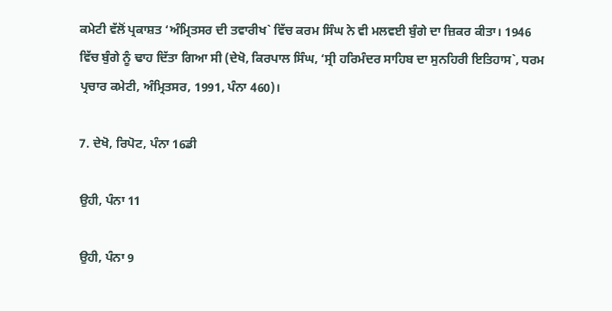ਕਮੇਟੀ ਵੱਲੋਂ ਪ੍ਰਕਾਸ਼ਤ ‘ਅੰਮ੍ਰਿਤਸਰ ਦੀ ਤਵਾਰੀਖ` ਵਿੱਚ ਕਰਮ ਸਿੰਘ ਨੇ ਵੀ ਮਲਵਈ ਬੁੰਗੇ ਦਾ ਜ਼ਿਕਰ ਕੀਤਾ। 1946 ਵਿੱਚ ਬੁੰਗੇ ਨੂੰ ਢਾਹ ਦਿੱਤਾ ਗਿਆ ਸੀ (ਦੇਖੋ, ਕਿਰਪਾਲ ਸਿੰਘ, ‘ਸ੍ਰੀ ਹਰਿਮੰਦਰ ਸਾਹਿਬ ਦਾ ਸੁਨਹਿਰੀ ਇਤਿਹਾਸ`, ਧਰਮ ਪ੍ਰਚਾਰ ਕਮੇਟੀ, ਅੰਮ੍ਰਿਤਸਰ, 1991, ਪੰਨਾ 460)।

7. ਦੇਖੋ, ਰਿਪੋਟ, ਪੰਨਾ 16ਡੀ

ਉਹੀ, ਪੰਨਾ 11

ਉਹੀ, ਪੰਨਾ 9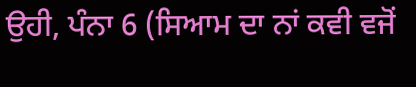ਉਹੀ, ਪੰਨਾ 6 (ਸਿਆਮ ਦਾ ਨਾਂ ਕਵੀ ਵਜੋਂ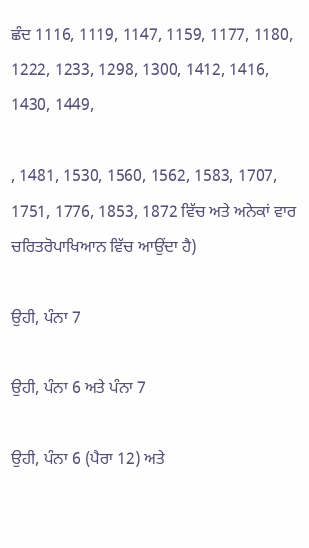ਛੰਦ 1116, 1119, 1147, 1159, 1177, 1180, 1222, 1233, 1298, 1300, 1412, 1416, 1430, 1449,

, 1481, 1530, 1560, 1562, 1583, 1707, 1751, 1776, 1853, 1872 ਵਿੱਚ ਅਤੇ ਅਨੇਕਾਂ ਵਾਰ ਚਰਿਤਰੋਪਾਖਿਆਨ ਵਿੱਚ ਆਉਂਦਾ ਹੈ)

ਉਹੀ, ਪੰਨਾ 7

ਉਹੀ, ਪੰਨਾ 6 ਅਤੇ ਪੰਨਾ 7

ਉਹੀ, ਪੰਨਾ 6 (ਪੈਰਾ 12) ਅਤੇ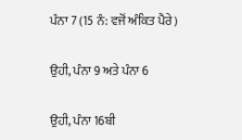ਪੰਨਾ 7 (15 ਨੰ: ਵਜੋਂ ਅੰਕਿਤ ਪੈਰੇ)

ਉਹੀ, ਪੰਨਾ 9 ਅਤੇ ਪੰਨਾ 6

ਉਹੀ, ਪੰਨਾ 16ਬੀ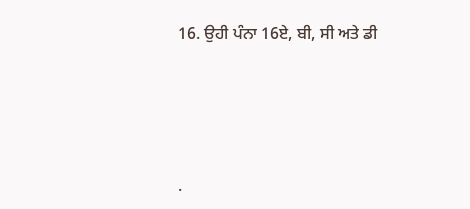16. ਉਹੀ ਪੰਨਾ 16ਏ, ਬੀ, ਸੀ ਅਤੇ ਡੀ




.